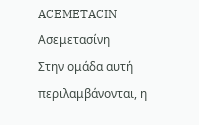ACEMETACIN
Ασεμετασίνη
Στην ομάδα αυτή περιλαμβάνονται, η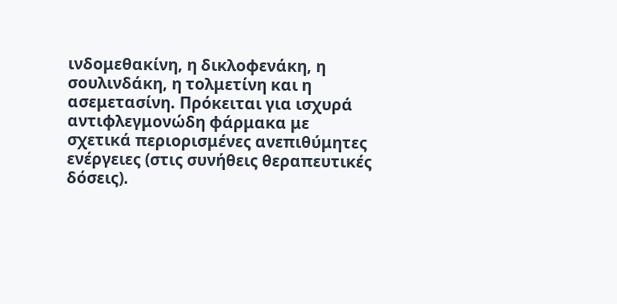ινδομεθακίνη, η δικλοφενάκη, η σουλινδάκη, η τολμετίνη και η ασεμετασίνη. Πρόκειται για ισχυρά αντιφλεγμονώδη φάρμακα με σχετικά περιορισμένες ανεπιθύμητες ενέργειες (στις συνήθεις θεραπευτικές δόσεις).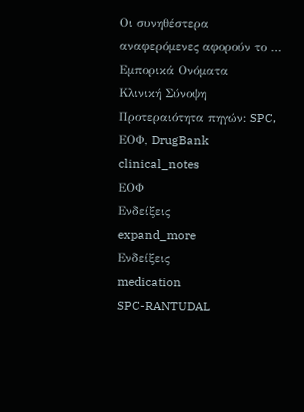Oι συνηθέστερα αναφερόμενες αφορούν το …
Εμπορικά Ονόματα
Κλινική Σύνοψη
Προτεραιότητα πηγών: SPC, ΕΟΦ, DrugBank
clinical_notes
ΕΟΦ
Ενδείξεις
expand_more
Ενδείξεις
medication
SPC-RANTUDAL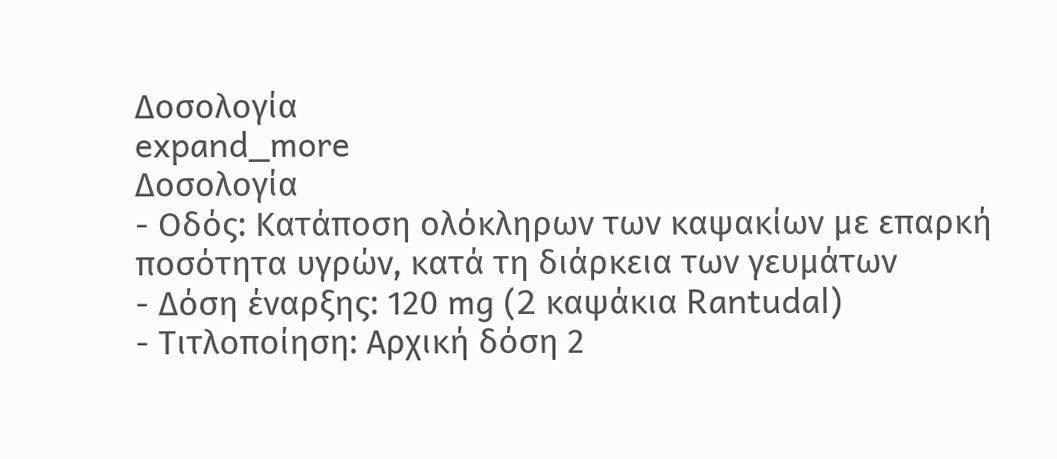Δοσολογία
expand_more
Δοσολογία
- Οδός: Κατάποση ολόκληρων των καψακίων με επαρκή ποσότητα υγρών, κατά τη διάρκεια των γευμάτων
- Δόση έναρξης: 120 mg (2 καψάκια Rantudal)
- Τιτλοποίηση: Αρχική δόση 2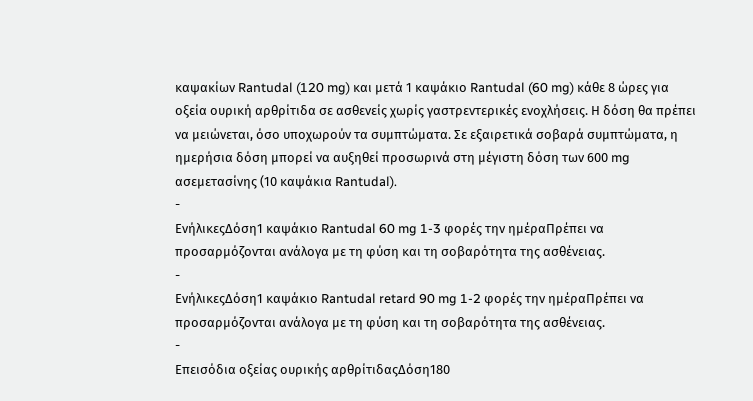καψακίων Rantudal (120 mg) και μετά 1 καψάκιο Rantudal (60 mg) κάθε 8 ώρες για οξεία ουρική αρθρίτιδα σε ασθενείς χωρίς γαστρεντερικές ενοχλήσεις. Η δόση θα πρέπει να μειώνεται, όσο υποχωρούν τα συμπτώματα. Σε εξαιρετικά σοβαρά συμπτώματα, η ημερήσια δόση μπορεί να αυξηθεί προσωρινά στη μέγιστη δόση των 600 mg ασεμετασίνης (10 καψάκια Rantudal).
-
ΕνήλικεςΔόση1 καψάκιο Rantudal 60 mg 1-3 φορές την ημέραΠρέπει να προσαρμόζονται ανάλογα με τη φύση και τη σοβαρότητα της ασθένειας.
-
ΕνήλικεςΔόση1 καψάκιο Rantudal retard 90 mg 1-2 φορές την ημέραΠρέπει να προσαρμόζονται ανάλογα με τη φύση και τη σοβαρότητα της ασθένειας.
-
Επεισόδια οξείας ουρικής αρθρίτιδαςΔόση180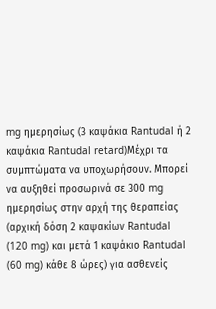mg ημερησίως (3 καψάκια Rantudal ή 2 καψάκια Rantudal retard)Μέχρι τα συμπτώματα να υποχωρήσουν. Μπορεί να αυξηθεί προσωρινά σε 300 mg ημερησίως στην αρχή της θεραπείας (αρχική δόση 2 καψακίων Rantudal (120 mg) και μετά 1 καψάκιο Rantudal (60 mg) κάθε 8 ώρες) για ασθενείς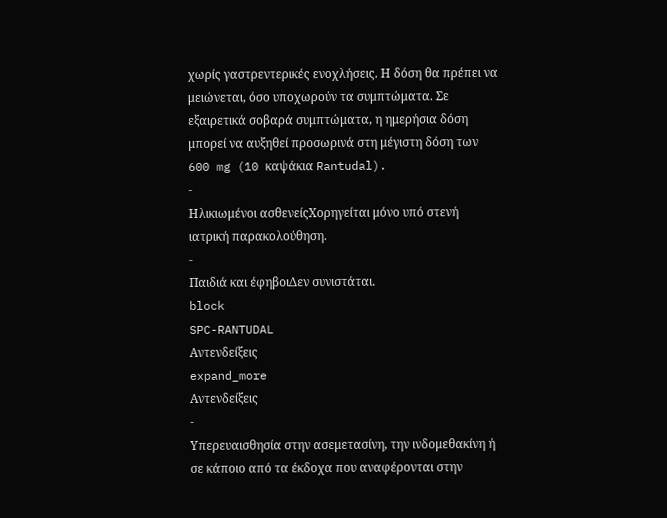χωρίς γαστρεντερικές ενοχλήσεις. Η δόση θα πρέπει να μειώνεται, όσο υποχωρούν τα συμπτώματα. Σε εξαιρετικά σοβαρά συμπτώματα, η ημερήσια δόση μπορεί να αυξηθεί προσωρινά στη μέγιστη δόση των 600 mg (10 καψάκια Rantudal).
-
Ηλικιωμένοι ασθενείςΧορηγείται μόνο υπό στενή ιατρική παρακολούθηση.
-
Παιδιά και έφηβοιΔεν συνιστάται.
block
SPC-RANTUDAL
Αντενδείξεις
expand_more
Αντενδείξεις
-
Υπερευαισθησία στην ασεμετασίνη, την ινδομεθακίνη ή σε κάποιο από τα έκδοχα που αναφέρονται στην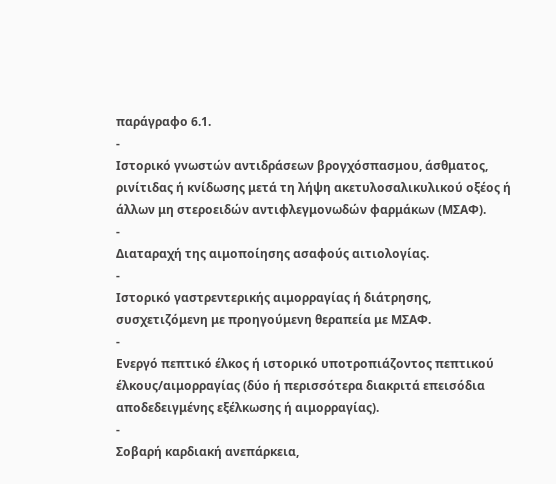παράγραφο 6.1.
-
Ιστορικό γνωστών αντιδράσεων βρογχόσπασμου, άσθματος, ρινίτιδας ή κνίδωσης μετά τη λήψη ακετυλοσαλικυλικού οξέος ή άλλων μη στεροειδών αντιφλεγμονωδών φαρμάκων (ΜΣΑΦ).
-
Διαταραχή της αιμοποίησης ασαφούς αιτιολογίας.
-
Ιστορικό γαστρεντερικής αιμορραγίας ή διάτρησης, συσχετιζόμενη με προηγούμενη θεραπεία με ΜΣΑΦ.
-
Ενεργό πεπτικό έλκος ή ιστορικό υποτροπιάζοντος πεπτικού έλκους/αιμορραγίας (δύο ή περισσότερα διακριτά επεισόδια αποδεδειγμένης εξέλκωσης ή αιμορραγίας).
-
Σοβαρή καρδιακή ανεπάρκεια,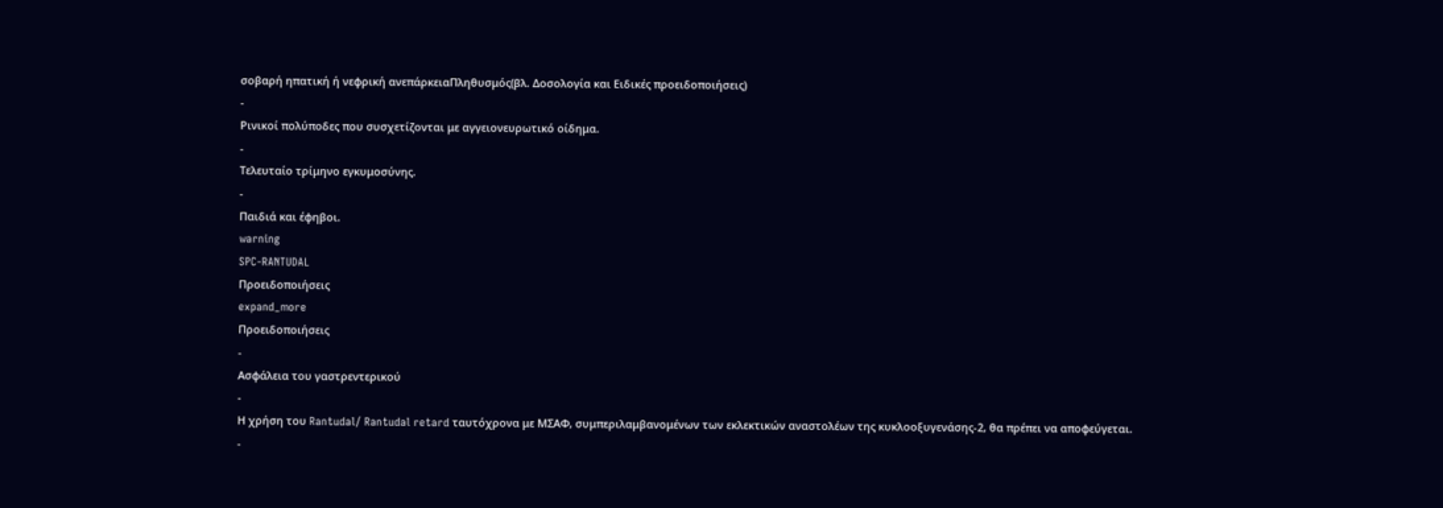σοβαρή ηπατική ή νεφρική ανεπάρκειαΠληθυσμός(βλ. Δοσολογία και Ειδικές προειδοποιήσεις)
-
Ρινικοί πολύποδες που συσχετίζονται με αγγειονευρωτικό οίδημα.
-
Τελευταίο τρίμηνο εγκυμοσύνης.
-
Παιδιά και έφηβοι.
warning
SPC-RANTUDAL
Προειδοποιήσεις
expand_more
Προειδοποιήσεις
-
Ασφάλεια του γαστρεντερικού
-
Η χρήση του Rantudal/ Rantudal retard ταυτόχρονα με ΜΣΑΦ, συμπεριλαμβανομένων των εκλεκτικών αναστολέων της κυκλοοξυγενάσης-2, θα πρέπει να αποφεύγεται.
-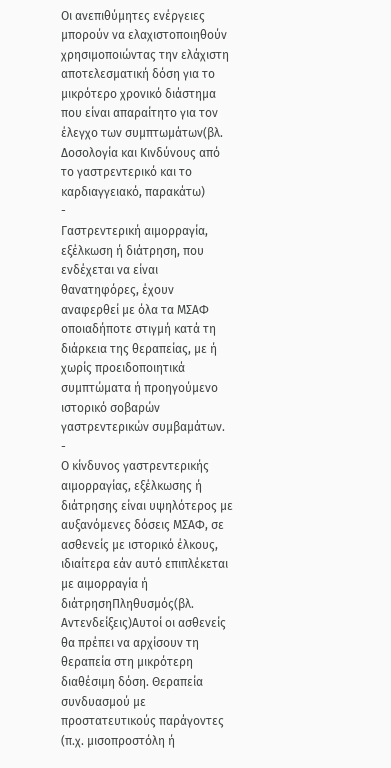Οι ανεπιθύμητες ενέργειες μπορούν να ελαχιστοποιηθούν χρησιμοποιώντας την ελάχιστη αποτελεσματική δόση για το μικρότερο χρονικό διάστημα που είναι απαραίτητο για τον έλεγχο των συμπτωμάτων(βλ. Δοσολογία και Κινδύνους από το γαστρεντερικό και το καρδιαγγειακό, παρακάτω)
-
Γαστρεντερική αιμορραγία, εξέλκωση ή διάτρηση, που ενδέχεται να είναι θανατηφόρες, έχουν αναφερθεί με όλα τα ΜΣΑΦ οποιαδήποτε στιγμή κατά τη διάρκεια της θεραπείας, με ή χωρίς προειδοποιητικά συμπτώματα ή προηγούμενο ιστορικό σοβαρών γαστρεντερικών συμβαμάτων.
-
Ο κίνδυνος γαστρεντερικής αιμορραγίας, εξέλκωσης ή διάτρησης είναι υψηλότερος με αυξανόμενες δόσεις ΜΣΑΦ, σε ασθενείς με ιστορικό έλκους, ιδιαίτερα εάν αυτό επιπλέκεται με αιμορραγία ή διάτρησηΠληθυσμός(βλ. Αντενδείξεις)Αυτοί οι ασθενείς θα πρέπει να αρχίσουν τη θεραπεία στη μικρότερη διαθέσιμη δόση. Θεραπεία συνδυασμού με προστατευτικούς παράγοντες (π.χ. μισοπροστόλη ή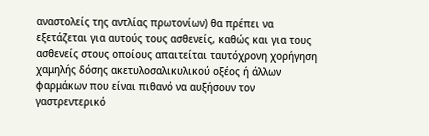αναστολείς της αντλίας πρωτονίων) θα πρέπει να εξετάζεται για αυτούς τους ασθενείς, καθώς και για τους ασθενείς στους οποίους απαιτείται ταυτόχρονη χορήγηση χαμηλής δόσης ακετυλοσαλικυλικού οξέος ή άλλων φαρμάκων που είναι πιθανό να αυξήσουν τον γαστρεντερικό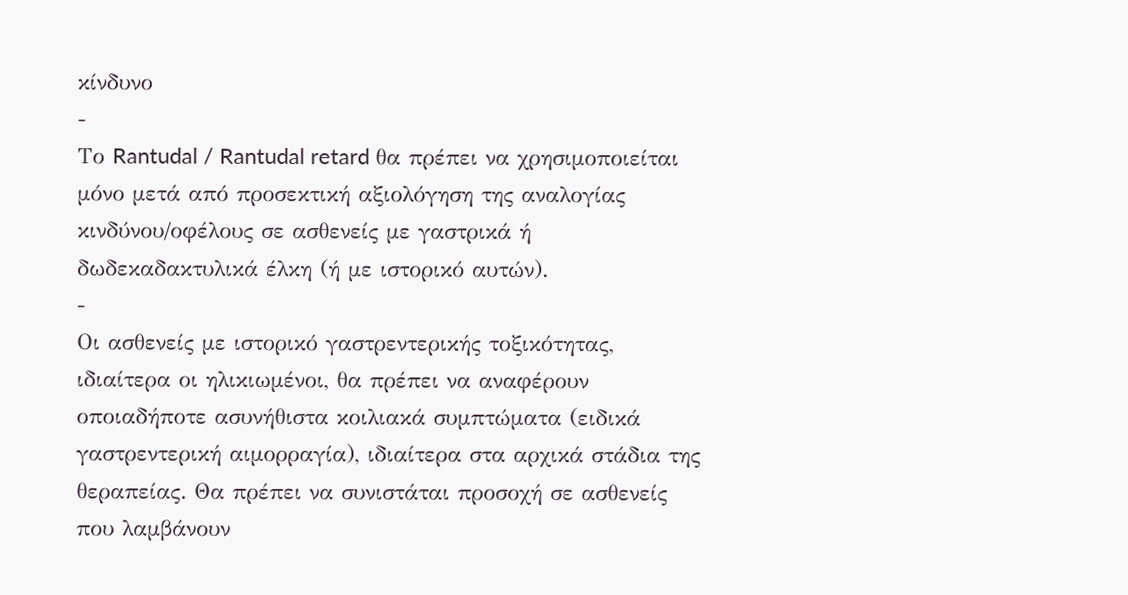κίνδυνο
-
Το Rantudal / Rantudal retard θα πρέπει να χρησιμοποιείται μόνο μετά από προσεκτική αξιολόγηση της αναλογίας κινδύνου/οφέλους σε ασθενείς με γαστρικά ή δωδεκαδακτυλικά έλκη (ή με ιστορικό αυτών).
-
Οι ασθενείς με ιστορικό γαστρεντερικής τοξικότητας, ιδιαίτερα οι ηλικιωμένοι, θα πρέπει να αναφέρουν οποιαδήποτε ασυνήθιστα κοιλιακά συμπτώματα (ειδικά γαστρεντερική αιμορραγία), ιδιαίτερα στα αρχικά στάδια της θεραπείας. Θα πρέπει να συνιστάται προσοχή σε ασθενείς που λαμβάνουν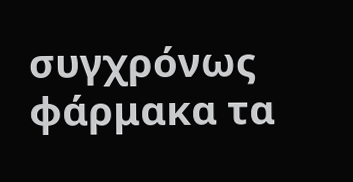συγχρόνως φάρμακα τα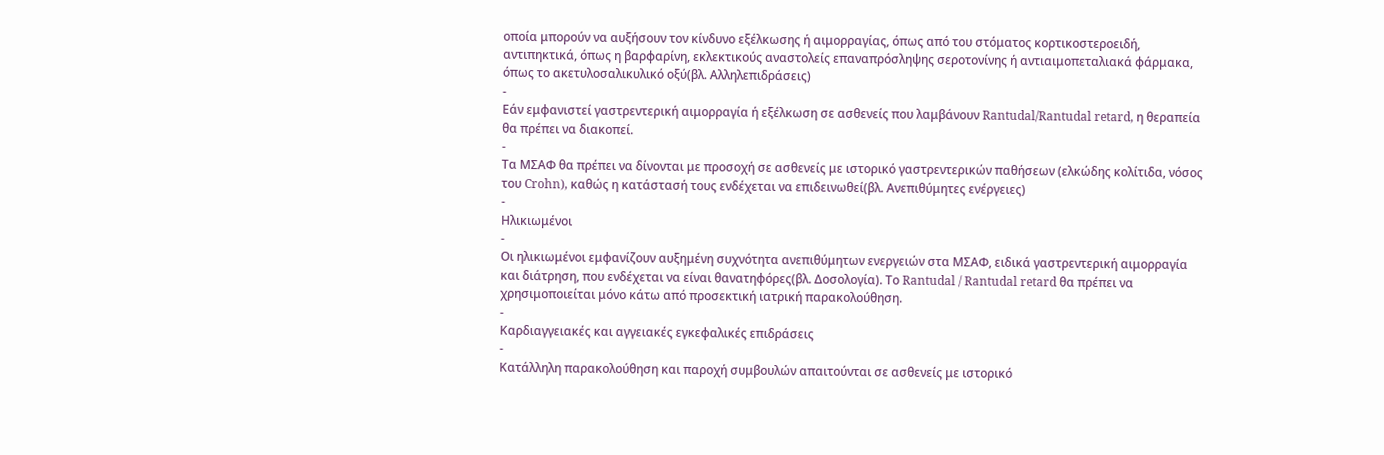οποία μπορούν να αυξήσουν τον κίνδυνο εξέλκωσης ή αιμορραγίας, όπως από του στόματος κορτικοστεροειδή, αντιπηκτικά, όπως η βαρφαρίνη, εκλεκτικούς αναστολείς επαναπρόσληψης σεροτονίνης ή αντιαιμοπεταλιακά φάρμακα, όπως το ακετυλοσαλικυλικό οξύ(βλ. Αλληλεπιδράσεις)
-
Εάν εμφανιστεί γαστρεντερική αιμορραγία ή εξέλκωση σε ασθενείς που λαμβάνουν Rantudal/Rantudal retard, η θεραπεία θα πρέπει να διακοπεί.
-
Τα ΜΣΑΦ θα πρέπει να δίνονται με προσοχή σε ασθενείς με ιστορικό γαστρεντερικών παθήσεων (ελκώδης κολίτιδα, νόσος του Crohn), καθώς η κατάστασή τους ενδέχεται να επιδεινωθεί(βλ. Ανεπιθύμητες ενέργειες)
-
Ηλικιωμένοι
-
Οι ηλικιωμένοι εμφανίζουν αυξημένη συχνότητα ανεπιθύμητων ενεργειών στα ΜΣΑΦ, ειδικά γαστρεντερική αιμορραγία και διάτρηση, που ενδέχεται να είναι θανατηφόρες(βλ. Δοσολογία). Το Rantudal / Rantudal retard θα πρέπει να χρησιμοποιείται μόνο κάτω από προσεκτική ιατρική παρακολούθηση.
-
Καρδιαγγειακές και αγγειακές εγκεφαλικές επιδράσεις
-
Κατάλληλη παρακολούθηση και παροχή συμβουλών απαιτούνται σε ασθενείς με ιστορικό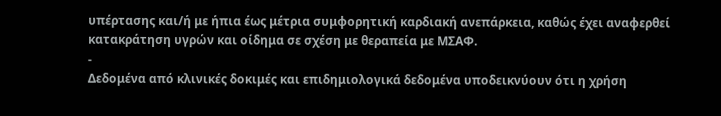υπέρτασης και/ή με ήπια έως μέτρια συμφορητική καρδιακή ανεπάρκεια, καθώς έχει αναφερθεί κατακράτηση υγρών και οίδημα σε σχέση με θεραπεία με ΜΣΑΦ.
-
Δεδομένα από κλινικές δοκιμές και επιδημιολογικά δεδομένα υποδεικνύουν ότι η χρήση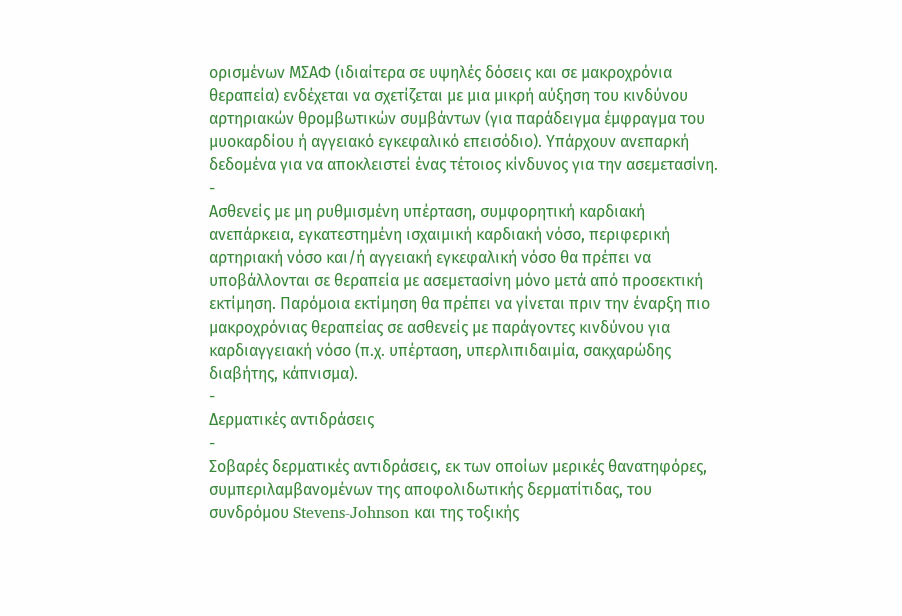ορισμένων ΜΣΑΦ (ιδιαίτερα σε υψηλές δόσεις και σε μακροχρόνια θεραπεία) ενδέχεται να σχετίζεται με μια μικρή αύξηση του κινδύνου αρτηριακών θρομβωτικών συμβάντων (για παράδειγμα έμφραγμα του μυοκαρδίου ή αγγειακό εγκεφαλικό επεισόδιο). Υπάρχουν ανεπαρκή δεδομένα για να αποκλειστεί ένας τέτοιος κίνδυνος για την ασεμετασίνη.
-
Ασθενείς με μη ρυθμισμένη υπέρταση, συμφορητική καρδιακή ανεπάρκεια, εγκατεστημένη ισχαιμική καρδιακή νόσο, περιφερική αρτηριακή νόσο και/ή αγγειακή εγκεφαλική νόσο θα πρέπει να υποβάλλονται σε θεραπεία με ασεμετασίνη μόνο μετά από προσεκτική εκτίμηση. Παρόμοια εκτίμηση θα πρέπει να γίνεται πριν την έναρξη πιο μακροχρόνιας θεραπείας σε ασθενείς με παράγοντες κινδύνου για καρδιαγγειακή νόσο (π.χ. υπέρταση, υπερλιπιδαιμία, σακχαρώδης διαβήτης, κάπνισμα).
-
Δερματικές αντιδράσεις
-
Σοβαρές δερματικές αντιδράσεις, εκ των οποίων μερικές θανατηφόρες, συμπεριλαμβανομένων της αποφολιδωτικής δερματίτιδας, του συνδρόμου Stevens-Johnson και της τοξικής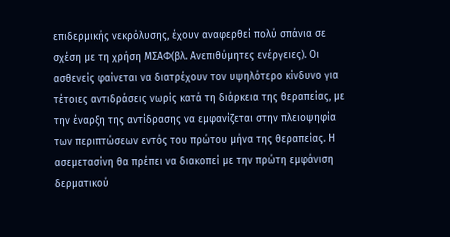επιδερμικής νεκρόλυσης, έχουν αναφερθεί πολύ σπάνια σε σχέση με τη χρήση ΜΣΑΦ(βλ. Ανεπιθύμητες ενέργειες). Οι ασθενείς φαίνεται να διατρέχουν τον υψηλότερο κίνδυνο για τέτοιες αντιδράσεις νωρίς κατά τη διάρκεια της θεραπείας, με την έναρξη της αντίδρασης να εμφανίζεται στην πλειοψηφία των περιπτώσεων εντός του πρώτου μήνα της θεραπείας. Η ασεμετασίνη θα πρέπει να διακοπεί με την πρώτη εμφάνιση δερματικού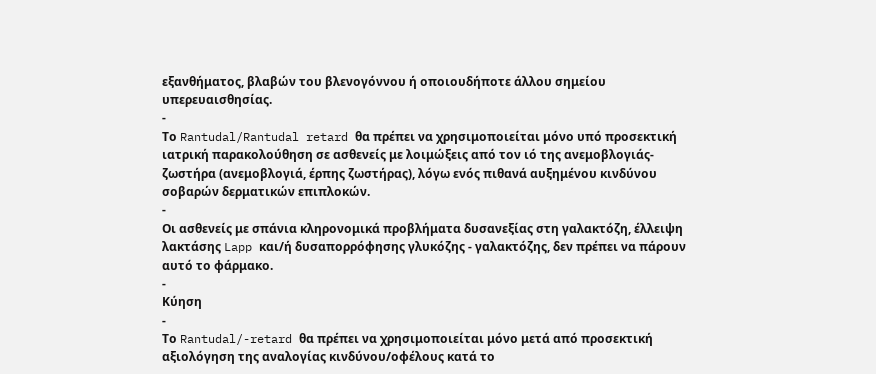εξανθήματος, βλαβών του βλενογόννου ή οποιουδήποτε άλλου σημείου υπερευαισθησίας.
-
Το Rantudal/Rantudal retard θα πρέπει να χρησιμοποιείται μόνο υπό προσεκτική ιατρική παρακολούθηση σε ασθενείς με λοιμώξεις από τον ιό της ανεμοβλογιάς-ζωστήρα (ανεμοβλογιά, έρπης ζωστήρας), λόγω ενός πιθανά αυξημένου κινδύνου σοβαρών δερματικών επιπλοκών.
-
Οι ασθενείς με σπάνια κληρονομικά προβλήματα δυσανεξίας στη γαλακτόζη, έλλειψη λακτάσης Lapp και/ή δυσαπορρόφησης γλυκόζης - γαλακτόζης, δεν πρέπει να πάρουν αυτό το φάρμακο.
-
Κύηση
-
Το Rantudal/-retard θα πρέπει να χρησιμοποιείται μόνο μετά από προσεκτική αξιολόγηση της αναλογίας κινδύνου/οφέλους κατά το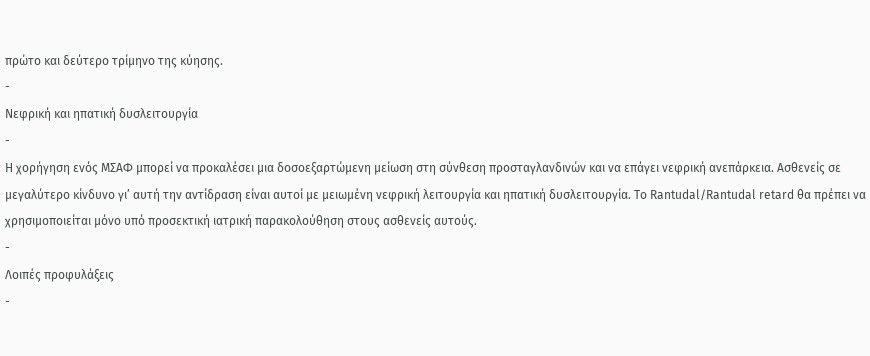πρώτο και δεύτερο τρίμηνο της κύησης.
-
Νεφρική και ηπατική δυσλειτουργία
-
Η χορήγηση ενός ΜΣΑΦ μπορεί να προκαλέσει μια δοσοεξαρτώμενη μείωση στη σύνθεση προσταγλανδινών και να επάγει νεφρική ανεπάρκεια. Ασθενείς σε μεγαλύτερο κίνδυνο γι’ αυτή την αντίδραση είναι αυτοί με μειωμένη νεφρική λειτουργία και ηπατική δυσλειτουργία. Το Rantudal/Rantudal retard θα πρέπει να χρησιμοποιείται μόνο υπό προσεκτική ιατρική παρακολούθηση στους ασθενείς αυτούς.
-
Λοιπές προφυλάξεις
-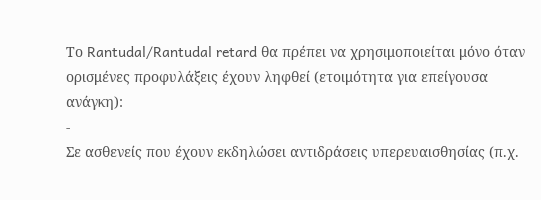Το Rantudal/Rantudal retard θα πρέπει να χρησιμοποιείται μόνο όταν ορισμένες προφυλάξεις έχουν ληφθεί (ετοιμότητα για επείγουσα ανάγκη):
-
Σε ασθενείς που έχουν εκδηλώσει αντιδράσεις υπερευαισθησίας (π.χ.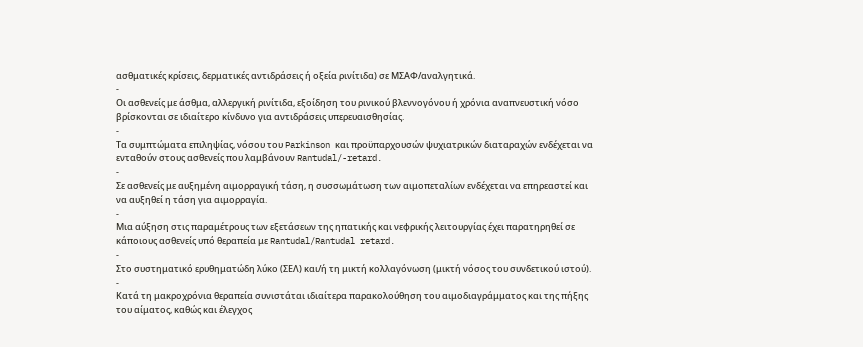ασθματικές κρίσεις, δερματικές αντιδράσεις ή οξεία ρινίτιδα) σε ΜΣΑΦ/αναλγητικά.
-
Οι ασθενείς με άσθμα, αλλεργική ρινίτιδα, εξοίδηση του ρινικού βλεννογόνου ή χρόνια αναπνευστική νόσο βρίσκονται σε ιδιαίτερο κίνδυνο για αντιδράσεις υπερευαισθησίας.
-
Τα συμπτώματα επιληψίας, νόσου του Parkinson και προϋπαρχουσών ψυχιατρικών διαταραχών ενδέχεται να ενταθούν στους ασθενείς που λαμβάνουν Rantudal/-retard.
-
Σε ασθενείς με αυξημένη αιμορραγική τάση, η συσσωμάτωση των αιμοπεταλίων ενδέχεται να επηρεαστεί και να αυξηθεί η τάση για αιμορραγία.
-
Μια αύξηση στις παραμέτρους των εξετάσεων της ηπατικής και νεφρικής λειτουργίας έχει παρατηρηθεί σε κάποιους ασθενείς υπό θεραπεία με Rantudal/Rantudal retard.
-
Στο συστηματικό ερυθηματώδη λύκο (ΣΕΛ) και/ή τη μικτή κολλαγόνωση (μικτή νόσος του συνδετικού ιστού).
-
Κατά τη μακροχρόνια θεραπεία συνιστάται ιδιαίτερα παρακολούθηση του αιμοδιαγράμματος και της πήξης του αίματος, καθώς και έλεγχος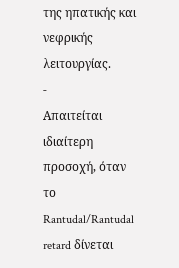της ηπατικής και νεφρικής λειτουργίας.
-
Απαιτείται ιδιαίτερη προσοχή, όταν το Rantudal/Rantudal retard δίνεται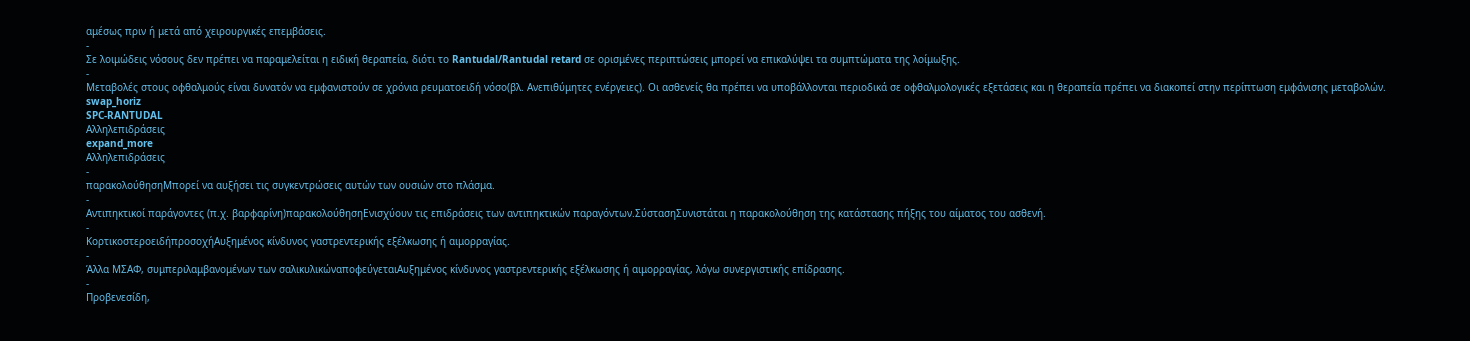αμέσως πριν ή μετά από χειρουργικές επεμβάσεις.
-
Σε λοιμώδεις νόσους δεν πρέπει να παραμελείται η ειδική θεραπεία, διότι το Rantudal/Rantudal retard σε ορισμένες περιπτώσεις μπορεί να επικαλύψει τα συμπτώματα της λοίμωξης.
-
Μεταβολές στους οφθαλμούς είναι δυνατόν να εμφανιστούν σε χρόνια ρευματοειδή νόσο(βλ. Ανεπιθύμητες ενέργειες). Οι ασθενείς θα πρέπει να υποβάλλονται περιοδικά σε οφθαλμολογικές εξετάσεις και η θεραπεία πρέπει να διακοπεί στην περίπτωση εμφάνισης μεταβολών.
swap_horiz
SPC-RANTUDAL
Αλληλεπιδράσεις
expand_more
Αλληλεπιδράσεις
-
παρακολούθησηΜπορεί να αυξήσει τις συγκεντρώσεις αυτών των ουσιών στο πλάσμα.
-
Αντιπηκτικοί παράγοντες (π.χ. βαρφαρίνη)παρακολούθησηΕνισχύουν τις επιδράσεις των αντιπηκτικών παραγόντων.ΣύστασηΣυνιστάται η παρακολούθηση της κατάστασης πήξης του αίματος του ασθενή.
-
ΚορτικοστεροειδήπροσοχήΑυξημένος κίνδυνος γαστρεντερικής εξέλκωσης ή αιμορραγίας.
-
Άλλα ΜΣΑΦ, συμπεριλαμβανομένων των σαλικυλικώναποφεύγεταιΑυξημένος κίνδυνος γαστρεντερικής εξέλκωσης ή αιμορραγίας, λόγω συνεργιστικής επίδρασης.
-
Προβενεσίδη,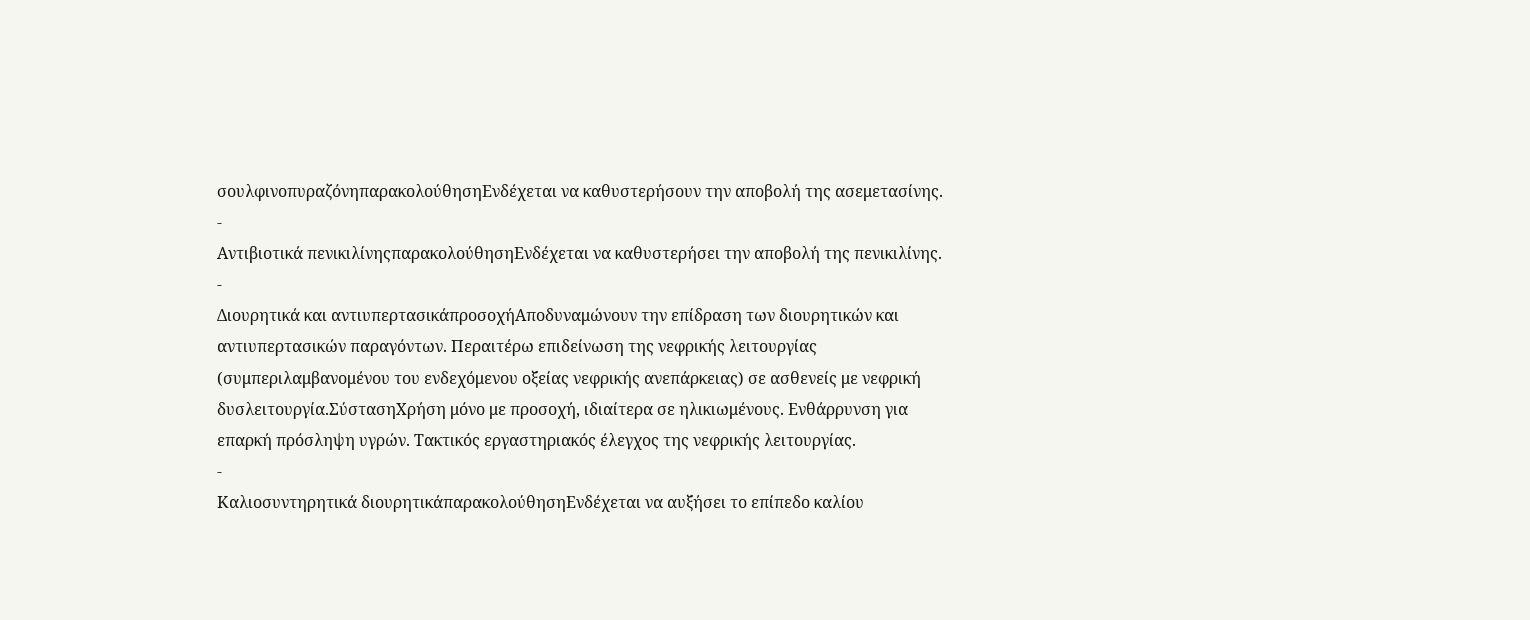σουλφινοπυραζόνηπαρακολούθησηΕνδέχεται να καθυστερήσουν την αποβολή της ασεμετασίνης.
-
Αντιβιοτικά πενικιλίνηςπαρακολούθησηΕνδέχεται να καθυστερήσει την αποβολή της πενικιλίνης.
-
Διουρητικά και αντιυπερτασικάπροσοχήΑποδυναμώνουν την επίδραση των διουρητικών και αντιυπερτασικών παραγόντων. Περαιτέρω επιδείνωση της νεφρικής λειτουργίας (συμπεριλαμβανομένου του ενδεχόμενου οξείας νεφρικής ανεπάρκειας) σε ασθενείς με νεφρική δυσλειτουργία.ΣύστασηΧρήση μόνο με προσοχή, ιδιαίτερα σε ηλικιωμένους. Ενθάρρυνση για επαρκή πρόσληψη υγρών. Τακτικός εργαστηριακός έλεγχος της νεφρικής λειτουργίας.
-
Καλιοσυντηρητικά διουρητικάπαρακολούθησηΕνδέχεται να αυξήσει το επίπεδο καλίου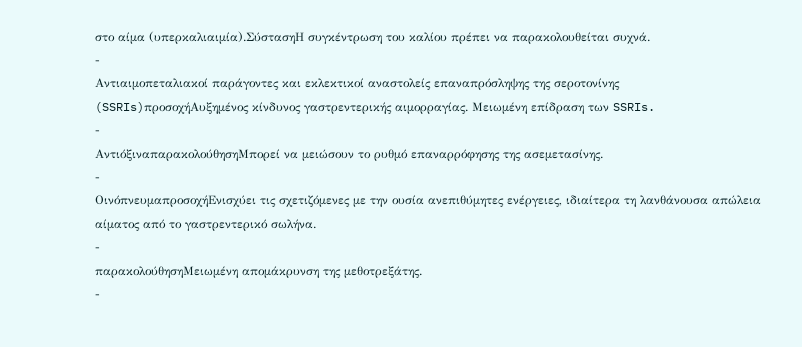στο αίμα (υπερκαλιαιμία).ΣύστασηΗ συγκέντρωση του καλίου πρέπει να παρακολουθείται συχνά.
-
Αντιαιμοπεταλιακοί παράγοντες και εκλεκτικοί αναστολείς επαναπρόσληψης της σεροτονίνης (SSRIs)προσοχήΑυξημένος κίνδυνος γαστρεντερικής αιμορραγίας. Μειωμένη επίδραση των SSRIs.
-
ΑντιόξιναπαρακολούθησηΜπορεί να μειώσουν το ρυθμό επαναρρόφησης της ασεμετασίνης.
-
ΟινόπνευμαπροσοχήΕνισχύει τις σχετιζόμενες με την ουσία ανεπιθύμητες ενέργειες, ιδιαίτερα τη λανθάνουσα απώλεια αίματος από το γαστρεντερικό σωλήνα.
-
παρακολούθησηΜειωμένη απομάκρυνση της μεθοτρεξάτης.
-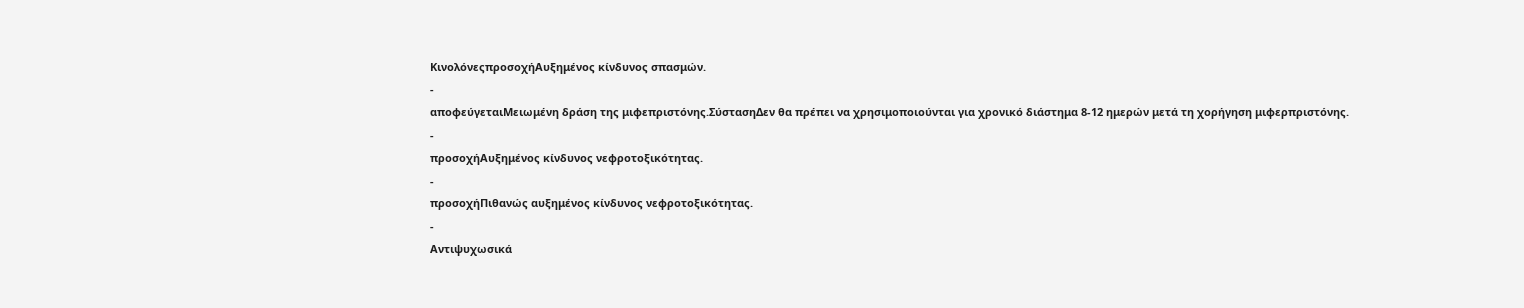ΚινολόνεςπροσοχήΑυξημένος κίνδυνος σπασμών.
-
αποφεύγεταιΜειωμένη δράση της μιφεπριστόνης.ΣύστασηΔεν θα πρέπει να χρησιμοποιούνται για χρονικό διάστημα 8-12 ημερών μετά τη χορήγηση μιφερπριστόνης.
-
προσοχήΑυξημένος κίνδυνος νεφροτοξικότητας.
-
προσοχήΠιθανώς αυξημένος κίνδυνος νεφροτοξικότητας.
-
Αντιψυχωσικά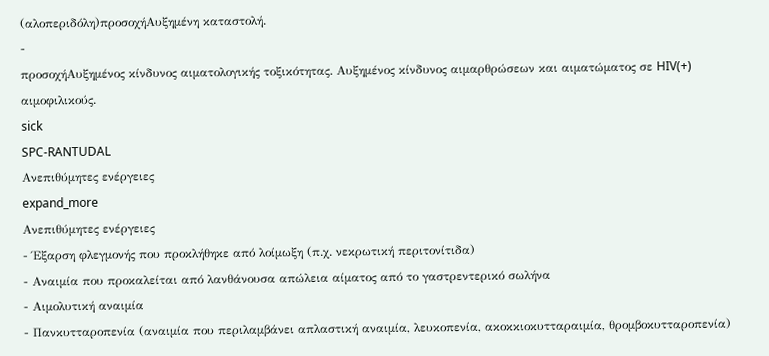(αλοπεριδόλη)προσοχήΑυξημένη καταστολή.
-
προσοχήΑυξημένος κίνδυνος αιματολογικής τοξικότητας. Αυξημένος κίνδυνος αιμαρθρώσεων και αιματώματος σε HIV(+) αιμοφιλικούς.
sick
SPC-RANTUDAL
Ανεπιθύμητες ενέργειες
expand_more
Ανεπιθύμητες ενέργειες
- Έξαρση φλεγμονής που προκλήθηκε από λοίμωξη (π.χ. νεκρωτική περιτονίτιδα)
- Αναιμία που προκαλείται από λανθάνουσα απώλεια αίματος από το γαστρεντερικό σωλήνα
- Αιμολυτική αναιμία
- Πανκυτταροπενία (αναιμία που περιλαμβάνει απλαστική αναιμία, λευκοπενία, ακοκκιοκυτταραιμία, θρομβοκυτταροπενία)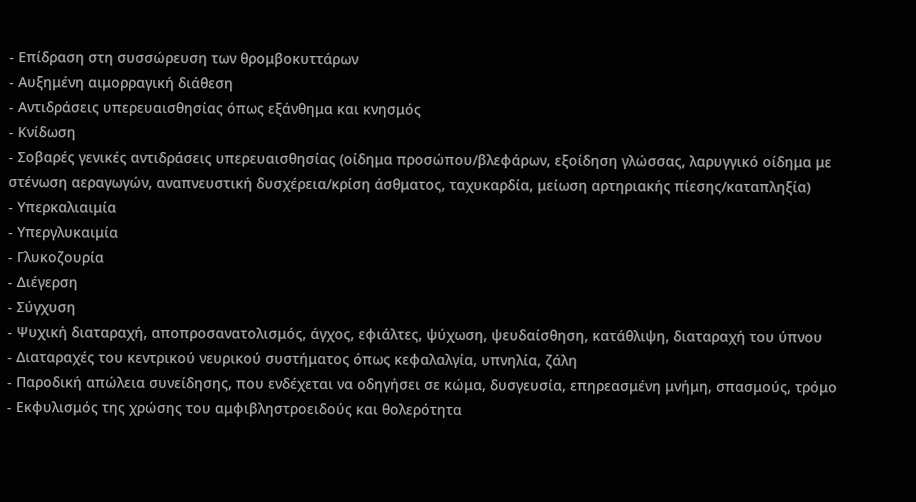- Επίδραση στη συσσώρευση των θρομβοκυττάρων
- Αυξημένη αιμορραγική διάθεση
- Αντιδράσεις υπερευαισθησίας όπως εξάνθημα και κνησμός
- Κνίδωση
- Σοβαρές γενικές αντιδράσεις υπερευαισθησίας (οίδημα προσώπου/βλεφάρων, εξοίδηση γλώσσας, λαρυγγικό οίδημα με στένωση αεραγωγών, αναπνευστική δυσχέρεια/κρίση άσθματος, ταχυκαρδία, μείωση αρτηριακής πίεσης/καταπληξία)
- Υπερκαλιαιμία
- Υπεργλυκαιμία
- Γλυκοζουρία
- Διέγερση
- Σύγχυση
- Ψυχική διαταραχή, αποπροσανατολισμός, άγχος, εφιάλτες, ψύχωση, ψευδαίσθηση, κατάθλιψη, διαταραχή του ύπνου
- Διαταραχές του κεντρικού νευρικού συστήματος όπως κεφαλαλγία, υπνηλία, ζάλη
- Παροδική απώλεια συνείδησης, που ενδέχεται να οδηγήσει σε κώμα, δυσγευσία, επηρεασμένη μνήμη, σπασμούς, τρόμο
- Εκφυλισμός της χρώσης του αμφιβληστροειδούς και θολερότητα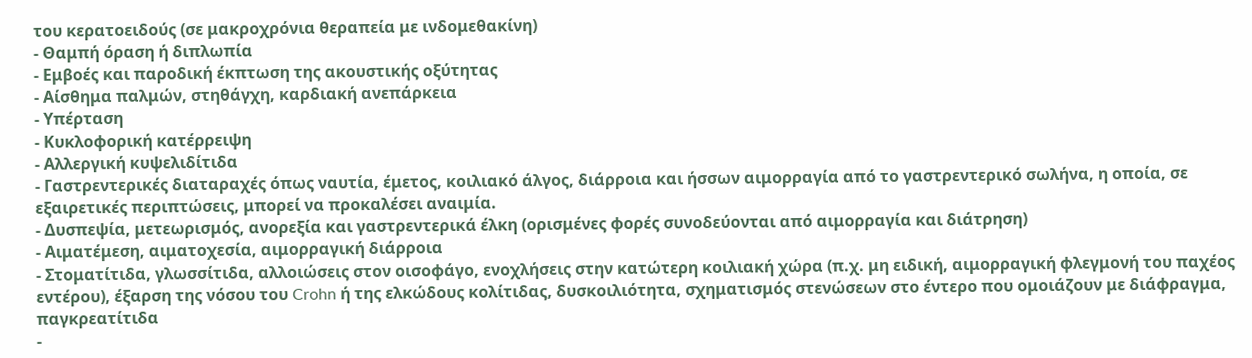του κερατοειδούς (σε μακροχρόνια θεραπεία με ινδομεθακίνη)
- Θαμπή όραση ή διπλωπία
- Εμβοές και παροδική έκπτωση της ακουστικής οξύτητας
- Αίσθημα παλμών, στηθάγχη, καρδιακή ανεπάρκεια
- Υπέρταση
- Κυκλοφορική κατέρρειψη
- Αλλεργική κυψελιδίτιδα
- Γαστρεντερικές διαταραχές όπως ναυτία, έμετος, κοιλιακό άλγος, διάρροια και ήσσων αιμορραγία από το γαστρεντερικό σωλήνα, η οποία, σε εξαιρετικές περιπτώσεις, μπορεί να προκαλέσει αναιμία.
- Δυσπεψία, μετεωρισμός, ανορεξία και γαστρεντερικά έλκη (ορισμένες φορές συνοδεύονται από αιμορραγία και διάτρηση)
- Αιματέμεση, αιματοχεσία, αιμορραγική διάρροια
- Στοματίτιδα, γλωσσίτιδα, αλλοιώσεις στον οισοφάγο, ενοχλήσεις στην κατώτερη κοιλιακή χώρα (π.χ. μη ειδική, αιμορραγική φλεγμονή του παχέος εντέρου), έξαρση της νόσου του Crohn ή της ελκώδους κολίτιδας, δυσκοιλιότητα, σχηματισμός στενώσεων στο έντερο που ομοιάζουν με διάφραγμα, παγκρεατίτιδα
-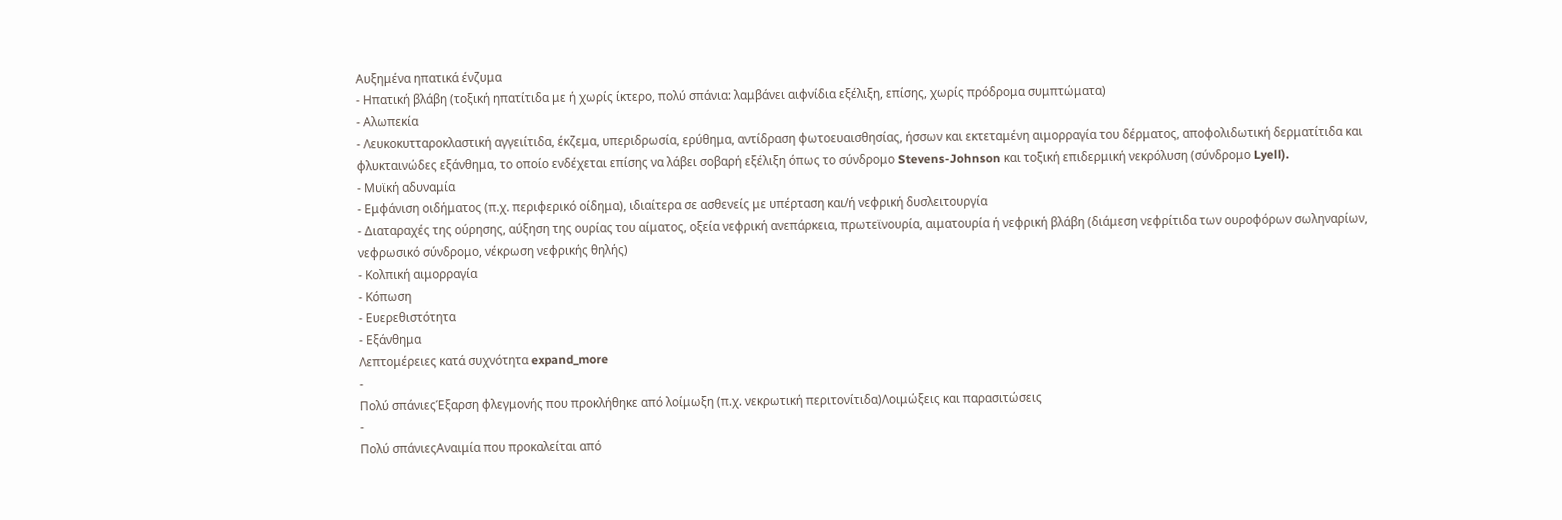Αυξημένα ηπατικά ένζυμα
- Ηπατική βλάβη (τοξική ηπατίτιδα με ή χωρίς ίκτερο, πολύ σπάνια: λαμβάνει αιφνίδια εξέλιξη, επίσης, χωρίς πρόδρομα συμπτώματα)
- Αλωπεκία
- Λευκοκυτταροκλαστική αγγειίτιδα, έκζεμα, υπεριδρωσία, ερύθημα, αντίδραση φωτοευαισθησίας, ήσσων και εκτεταμένη αιμορραγία του δέρματος, αποφολιδωτική δερματίτιδα και φλυκταινώδες εξάνθημα, το οποίο ενδέχεται επίσης να λάβει σοβαρή εξέλιξη όπως το σύνδρομο Stevens-Johnson και τοξική επιδερμική νεκρόλυση (σύνδρομο Lyell).
- Μυϊκή αδυναμία
- Εμφάνιση οιδήματος (π.χ. περιφερικό οίδημα), ιδιαίτερα σε ασθενείς με υπέρταση και/ή νεφρική δυσλειτουργία
- Διαταραχές της ούρησης, αύξηση της ουρίας του αίματος, οξεία νεφρική ανεπάρκεια, πρωτεϊνουρία, αιματουρία ή νεφρική βλάβη (διάμεση νεφρίτιδα των ουροφόρων σωληναρίων, νεφρωσικό σύνδρομο, νέκρωση νεφρικής θηλής)
- Κολπική αιμορραγία
- Κόπωση
- Ευερεθιστότητα
- Εξάνθημα
Λεπτομέρειες κατά συχνότητα expand_more
-
Πολύ σπάνιεςΈξαρση φλεγμονής που προκλήθηκε από λοίμωξη (π.χ. νεκρωτική περιτονίτιδα)Λοιμώξεις και παρασιτώσεις
-
Πολύ σπάνιεςΑναιμία που προκαλείται από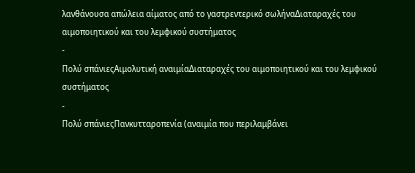λανθάνουσα απώλεια αίματος από το γαστρεντερικό σωλήναΔιαταραχές του αιμοποιητικού και του λεμφικού συστήματος
-
Πολύ σπάνιεςΑιμολυτική αναιμίαΔιαταραχές του αιμοποιητικού και του λεμφικού συστήματος
-
Πολύ σπάνιεςΠανκυτταροπενία (αναιμία που περιλαμβάνει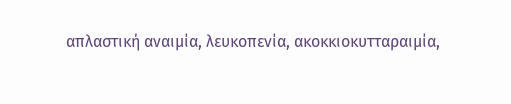απλαστική αναιμία, λευκοπενία, ακοκκιοκυτταραιμία,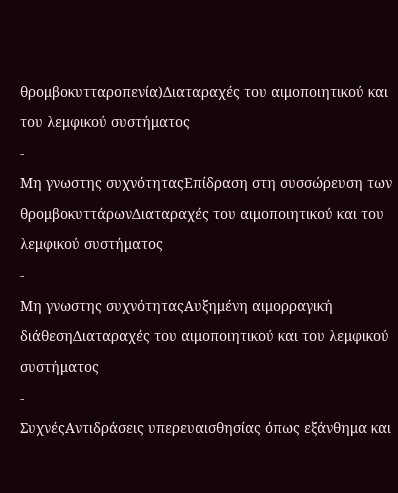θρομβοκυτταροπενία)Διαταραχές του αιμοποιητικού και του λεμφικού συστήματος
-
Μη γνωστης συχνότηταςΕπίδραση στη συσσώρευση των θρομβοκυττάρωνΔιαταραχές του αιμοποιητικού και του λεμφικού συστήματος
-
Μη γνωστης συχνότηταςΑυξημένη αιμορραγική διάθεσηΔιαταραχές του αιμοποιητικού και του λεμφικού συστήματος
-
ΣυχνέςΑντιδράσεις υπερευαισθησίας όπως εξάνθημα και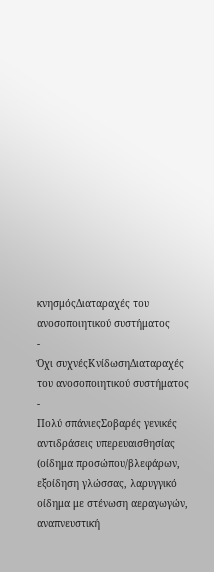κνησμόςΔιαταραχές του ανοσοποιητικού συστήματος
-
Όχι συχνέςΚνίδωσηΔιαταραχές του ανοσοποιητικού συστήματος
-
Πολύ σπάνιεςΣοβαρές γενικές αντιδράσεις υπερευαισθησίας (οίδημα προσώπου/βλεφάρων, εξοίδηση γλώσσας, λαρυγγικό οίδημα με στένωση αεραγωγών, αναπνευστική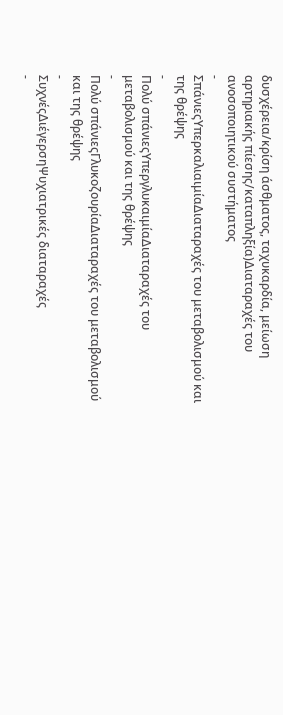δυσχέρεια/κρίση άσθματος, ταχυκαρδία, μείωση αρτηριακής πίεσης/καταπληξία)Διαταραχές του ανοσοποιητικού συστήματος
-
ΣπάνιεςΥπερκαλιαιμίαΔιαταραχές του μεταβολισμού και της θρέψης
-
Πολύ σπάνιεςΥπεργλυκαιμίαΔιαταραχές του μεταβολισμού και της θρέψης
-
Πολύ σπάνιεςΓλυκοζουρίαΔιαταραχές του μεταβολισμού και της θρέψης
-
ΣυχνέςΔιέγερσηΨυχιατρικές διαταραχές
-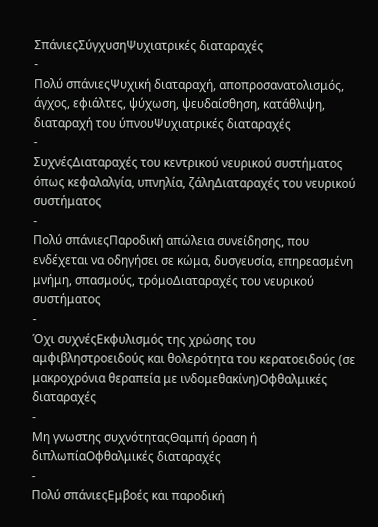ΣπάνιεςΣύγχυσηΨυχιατρικές διαταραχές
-
Πολύ σπάνιεςΨυχική διαταραχή, αποπροσανατολισμός, άγχος, εφιάλτες, ψύχωση, ψευδαίσθηση, κατάθλιψη, διαταραχή του ύπνουΨυχιατρικές διαταραχές
-
ΣυχνέςΔιαταραχές του κεντρικού νευρικού συστήματος όπως κεφαλαλγία, υπνηλία, ζάληΔιαταραχές του νευρικού συστήματος
-
Πολύ σπάνιεςΠαροδική απώλεια συνείδησης, που ενδέχεται να οδηγήσει σε κώμα, δυσγευσία, επηρεασμένη μνήμη, σπασμούς, τρόμοΔιαταραχές του νευρικού συστήματος
-
Όχι συχνέςΕκφυλισμός της χρώσης του αμφιβληστροειδούς και θολερότητα του κερατοειδούς (σε μακροχρόνια θεραπεία με ινδομεθακίνη)Οφθαλμικές διαταραχές
-
Μη γνωστης συχνότηταςΘαμπή όραση ή διπλωπίαΟφθαλμικές διαταραχές
-
Πολύ σπάνιεςΕμβοές και παροδική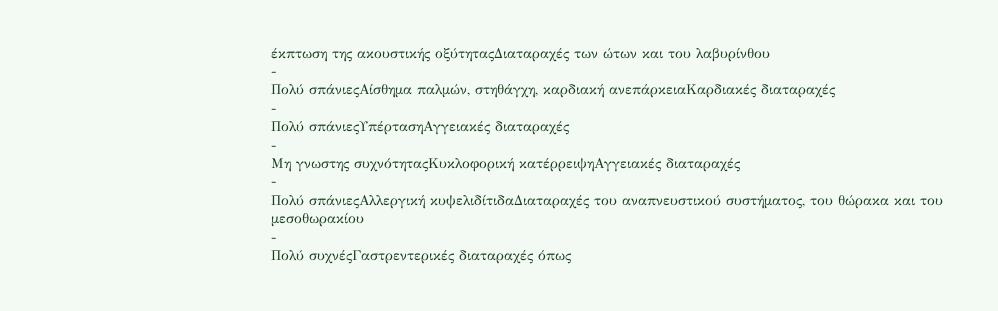έκπτωση της ακουστικής οξύτηταςΔιαταραχές των ώτων και του λαβυρίνθου
-
Πολύ σπάνιεςΑίσθημα παλμών, στηθάγχη, καρδιακή ανεπάρκειαΚαρδιακές διαταραχές
-
Πολύ σπάνιεςΥπέρτασηΑγγειακές διαταραχές
-
Μη γνωστης συχνότηταςΚυκλοφορική κατέρρειψηΑγγειακές διαταραχές
-
Πολύ σπάνιεςΑλλεργική κυψελιδίτιδαΔιαταραχές του αναπνευστικού συστήματος, του θώρακα και του μεσοθωρακίου
-
Πολύ συχνέςΓαστρεντερικές διαταραχές όπως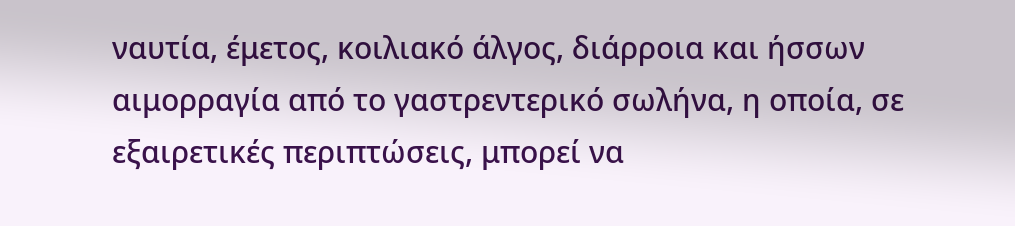ναυτία, έμετος, κοιλιακό άλγος, διάρροια και ήσσων αιμορραγία από το γαστρεντερικό σωλήνα, η οποία, σε εξαιρετικές περιπτώσεις, μπορεί να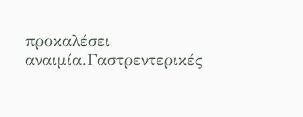προκαλέσει αναιμία.Γαστρεντερικές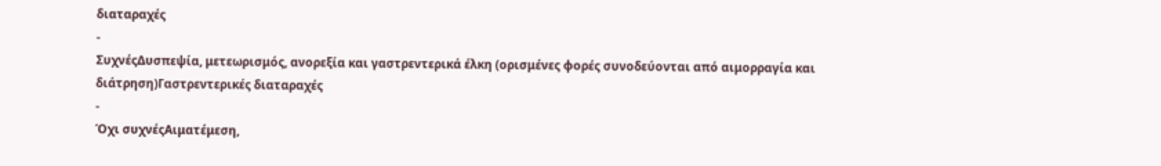διαταραχές
-
ΣυχνέςΔυσπεψία, μετεωρισμός, ανορεξία και γαστρεντερικά έλκη (ορισμένες φορές συνοδεύονται από αιμορραγία και διάτρηση)Γαστρεντερικές διαταραχές
-
Όχι συχνέςΑιματέμεση,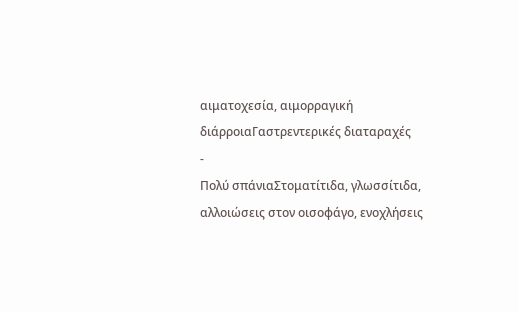αιματοχεσία, αιμορραγική διάρροιαΓαστρεντερικές διαταραχές
-
Πολύ σπάνιαΣτοματίτιδα, γλωσσίτιδα, αλλοιώσεις στον οισοφάγο, ενοχλήσεις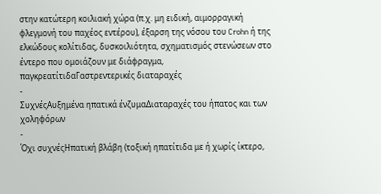στην κατώτερη κοιλιακή χώρα (π.χ. μη ειδική, αιμορραγική φλεγμονή του παχέος εντέρου), έξαρση της νόσου του Crohn ή της ελκώδους κολίτιδας, δυσκοιλιότητα, σχηματισμός στενώσεων στο έντερο που ομοιάζουν με διάφραγμα, παγκρεατίτιδαΓαστρεντερικές διαταραχές
-
ΣυχνέςΑυξημένα ηπατικά ένζυμαΔιαταραχές του ήπατος και των χοληφόρων
-
Όχι συχνέςΗπατική βλάβη (τοξική ηπατίτιδα με ή χωρίς ίκτερο,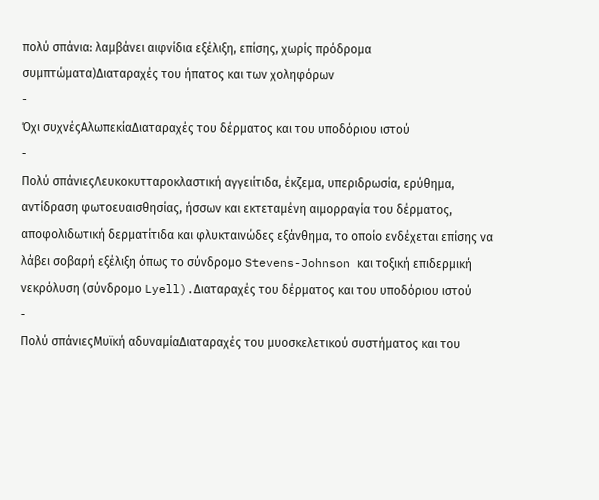πολύ σπάνια: λαμβάνει αιφνίδια εξέλιξη, επίσης, χωρίς πρόδρομα συμπτώματα)Διαταραχές του ήπατος και των χοληφόρων
-
Όχι συχνέςΑλωπεκίαΔιαταραχές του δέρματος και του υποδόριου ιστού
-
Πολύ σπάνιεςΛευκοκυτταροκλαστική αγγειίτιδα, έκζεμα, υπεριδρωσία, ερύθημα, αντίδραση φωτοευαισθησίας, ήσσων και εκτεταμένη αιμορραγία του δέρματος, αποφολιδωτική δερματίτιδα και φλυκταινώδες εξάνθημα, το οποίο ενδέχεται επίσης να λάβει σοβαρή εξέλιξη όπως το σύνδρομο Stevens-Johnson και τοξική επιδερμική νεκρόλυση (σύνδρομο Lyell).Διαταραχές του δέρματος και του υποδόριου ιστού
-
Πολύ σπάνιεςΜυϊκή αδυναμίαΔιαταραχές του μυοσκελετικού συστήματος και του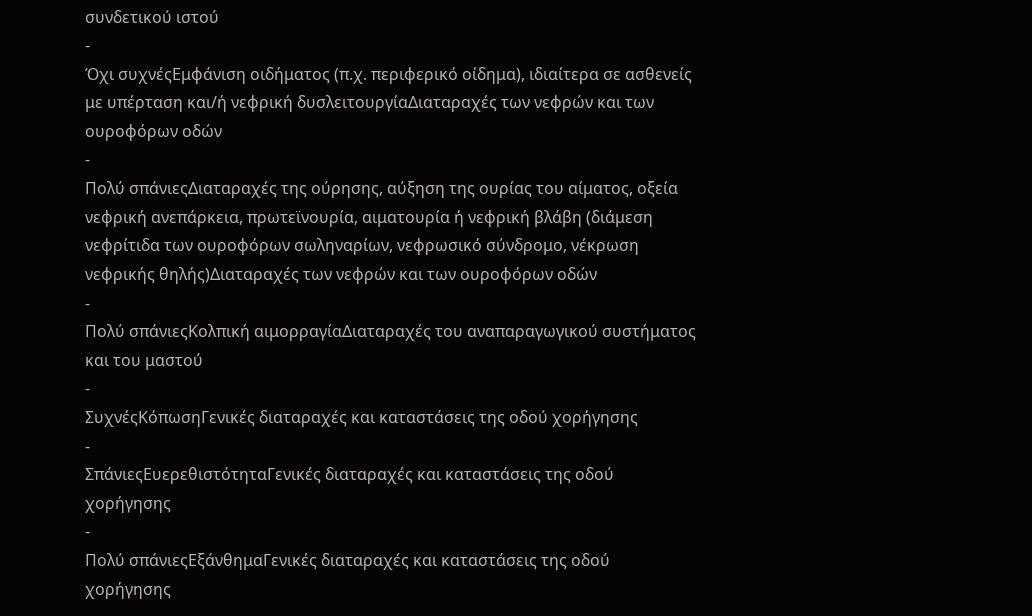συνδετικού ιστού
-
Όχι συχνέςΕμφάνιση οιδήματος (π.χ. περιφερικό οίδημα), ιδιαίτερα σε ασθενείς με υπέρταση και/ή νεφρική δυσλειτουργίαΔιαταραχές των νεφρών και των ουροφόρων οδών
-
Πολύ σπάνιεςΔιαταραχές της ούρησης, αύξηση της ουρίας του αίματος, οξεία νεφρική ανεπάρκεια, πρωτεϊνουρία, αιματουρία ή νεφρική βλάβη (διάμεση νεφρίτιδα των ουροφόρων σωληναρίων, νεφρωσικό σύνδρομο, νέκρωση νεφρικής θηλής)Διαταραχές των νεφρών και των ουροφόρων οδών
-
Πολύ σπάνιεςΚολπική αιμορραγίαΔιαταραχές του αναπαραγωγικού συστήματος και του μαστού
-
ΣυχνέςΚόπωσηΓενικές διαταραχές και καταστάσεις της οδού χορήγησης
-
ΣπάνιεςΕυερεθιστότηταΓενικές διαταραχές και καταστάσεις της οδού χορήγησης
-
Πολύ σπάνιεςΕξάνθημαΓενικές διαταραχές και καταστάσεις της οδού χορήγησης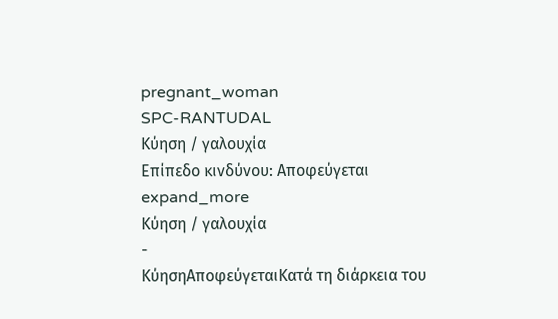pregnant_woman
SPC-RANTUDAL
Κύηση / γαλουχία
Επίπεδο κινδύνου: Αποφεύγεται
expand_more
Κύηση / γαλουχία
-
ΚύησηΑποφεύγεταιΚατά τη διάρκεια του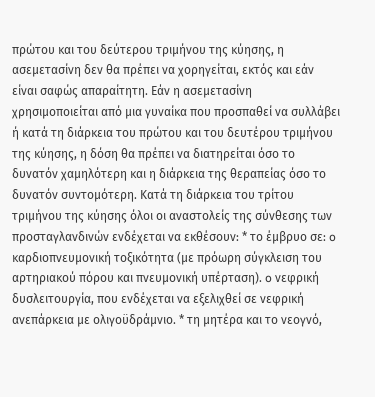πρώτου και του δεύτερου τριμήνου της κύησης, η ασεμετασίνη δεν θα πρέπει να χορηγείται, εκτός και εάν είναι σαφώς απαραίτητη. Εάν η ασεμετασίνη χρησιμοποιείται από μια γυναίκα που προσπαθεί να συλλάβει ή κατά τη διάρκεια του πρώτου και του δευτέρου τριμήνου της κύησης, η δόση θα πρέπει να διατηρείται όσο το δυνατόν χαμηλότερη και η διάρκεια της θεραπείας όσο το δυνατόν συντομότερη. Κατά τη διάρκεια του τρίτου τριμήνου της κύησης όλοι οι αναστολείς της σύνθεσης των προσταγλανδινών ενδέχεται να εκθέσουν: * το έμβρυο σε: o καρδιοπνευμονική τοξικότητα (με πρόωρη σύγκλειση του αρτηριακού πόρου και πνευμονική υπέρταση). o νεφρική δυσλειτουργία, που ενδέχεται να εξελιχθεί σε νεφρική ανεπάρκεια με ολιγοϋδράμνιο. * τη μητέρα και το νεογνό,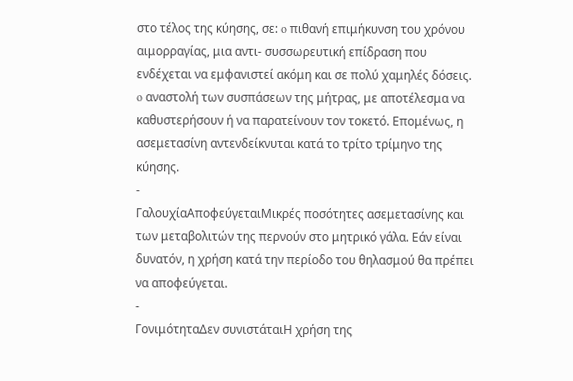στο τέλος της κύησης, σε: o πιθανή επιμήκυνση του χρόνου αιμορραγίας, μια αντι- συσσωρευτική επίδραση που ενδέχεται να εμφανιστεί ακόμη και σε πολύ χαμηλές δόσεις. o αναστολή των συσπάσεων της μήτρας, με αποτέλεσμα να καθυστερήσουν ή να παρατείνουν τον τοκετό. Επομένως, η ασεμετασίνη αντενδείκνυται κατά το τρίτο τρίμηνο της κύησης.
-
ΓαλουχίαΑποφεύγεταιΜικρές ποσότητες ασεμετασίνης και των μεταβολιτών της περνούν στο μητρικό γάλα. Εάν είναι δυνατόν, η χρήση κατά την περίοδο του θηλασμού θα πρέπει να αποφεύγεται.
-
ΓονιμότηταΔεν συνιστάταιΗ χρήση της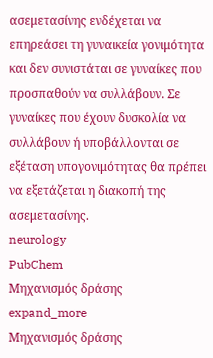ασεμετασίνης ενδέχεται να επηρεάσει τη γυναικεία γονιμότητα και δεν συνιστάται σε γυναίκες που προσπαθούν να συλλάβουν. Σε γυναίκες που έχουν δυσκολία να συλλάβουν ή υποβάλλονται σε εξέταση υπογονιμότητας θα πρέπει να εξετάζεται η διακοπή της ασεμετασίνης.
neurology
PubChem
Μηχανισμός δράσης
expand_more
Μηχανισμός δράσης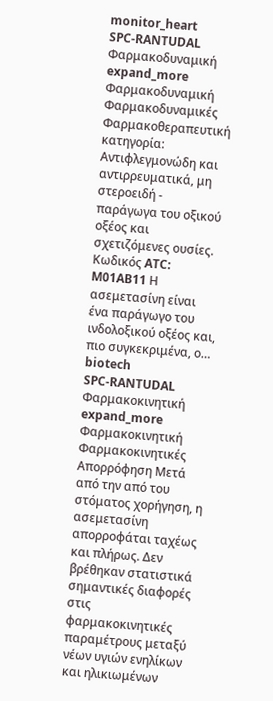monitor_heart
SPC-RANTUDAL
Φαρμακοδυναμική
expand_more
Φαρμακοδυναμική
Φαρμακοδυναμικές Φαρμακοθεραπευτική κατηγορία: Aντιφλεγμονώδη και αντιρρευματικά, μη στεροειδή - παράγωγα του οξικού οξέος και σχετιζόμενες ουσίες. Κωδικός ATC: M01AB11 Η ασεμετασίνη είναι ένα παράγωγο του ινδολοξικού οξέος και, πιο συγκεκριμένα, ο…
biotech
SPC-RANTUDAL
Φαρμακοκινητική
expand_more
Φαρμακοκινητική
Φαρμακοκινητικές Απορρόφηση Μετά από την από του στόματος χορήγηση, η ασεμετασίνη απορροφάται ταχέως και πλήρως. Δεν βρέθηκαν στατιστικά σημαντικές διαφορές στις φαρμακοκινητικές παραμέτρους μεταξύ νέων υγιών ενηλίκων και ηλικιωμένων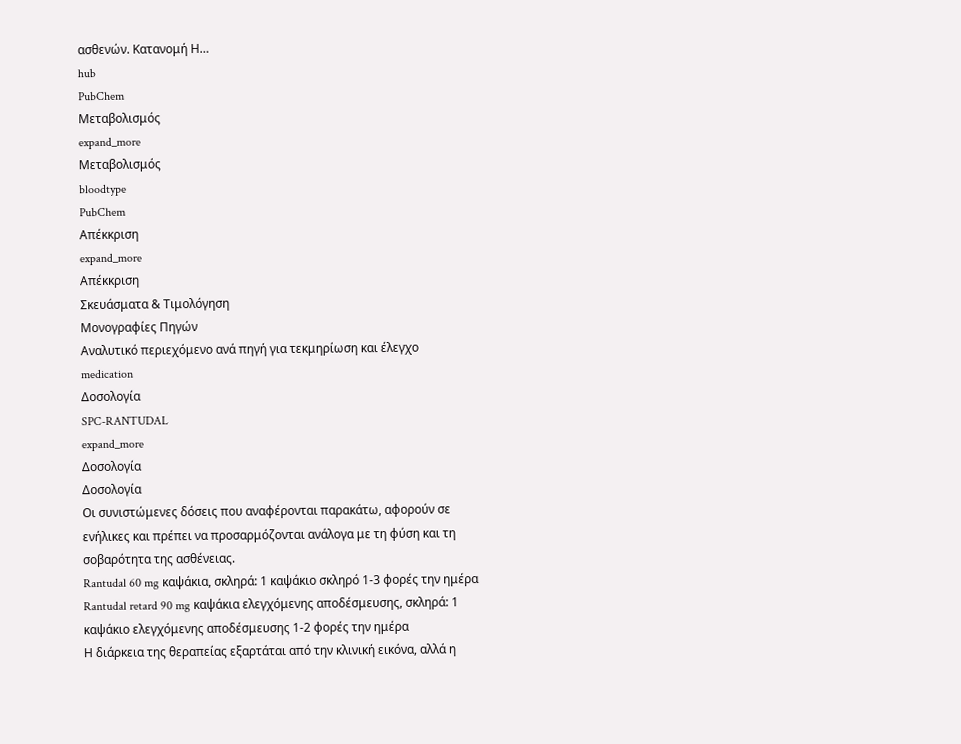ασθενών. Κατανομή Η…
hub
PubChem
Μεταβολισμός
expand_more
Μεταβολισμός
bloodtype
PubChem
Απέκκριση
expand_more
Απέκκριση
Σκευάσματα & Τιμολόγηση
Μονογραφίες Πηγών
Αναλυτικό περιεχόμενο ανά πηγή για τεκμηρίωση και έλεγχο
medication
Δοσολογία
SPC-RANTUDAL
expand_more
Δοσολογία
Δοσολογία
Οι συνιστώμενες δόσεις που αναφέρονται παρακάτω, αφορούν σε ενήλικες και πρέπει να προσαρμόζονται ανάλογα με τη φύση και τη σοβαρότητα της ασθένειας.
Rantudal 60 mg καψάκια, σκληρά: 1 καψάκιο σκληρό 1-3 φορές την ημέρα
Rantudal retard 90 mg καψάκια ελεγχόμενης αποδέσμευσης, σκληρά: 1 καψάκιο ελεγχόμενης αποδέσμευσης 1-2 φορές την ημέρα
Η διάρκεια της θεραπείας εξαρτάται από την κλινική εικόνα, αλλά η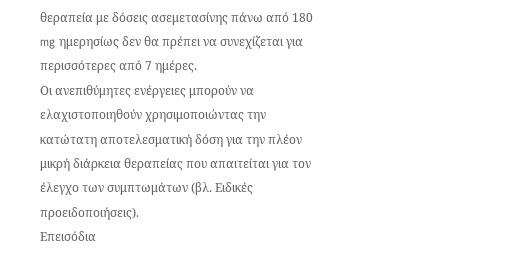θεραπεία με δόσεις ασεμετασίνης πάνω από 180 mg ημερησίως δεν θα πρέπει να συνεχίζεται για περισσότερες από 7 ημέρες.
Οι ανεπιθύμητες ενέργειες μπορούν να ελαχιστοποιηθούν χρησιμοποιώντας την κατώτατη αποτελεσματική δόση για την πλέον μικρή διάρκεια θεραπείας που απαιτείται για τον έλεγχο των συμπτωμάτων (βλ. Ειδικές προειδοποιήσεις).
Επεισόδια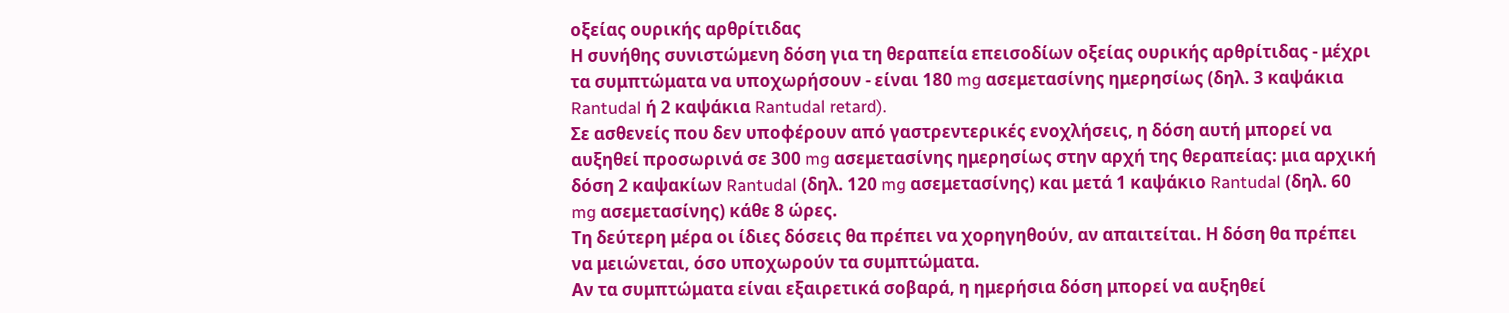οξείας ουρικής αρθρίτιδας
Η συνήθης συνιστώμενη δόση για τη θεραπεία επεισοδίων οξείας ουρικής αρθρίτιδας - μέχρι τα συμπτώματα να υποχωρήσουν - είναι 180 mg ασεμετασίνης ημερησίως (δηλ. 3 καψάκια Rantudal ή 2 καψάκια Rantudal retard).
Σε ασθενείς που δεν υποφέρουν από γαστρεντερικές ενοχλήσεις, η δόση αυτή μπορεί να αυξηθεί προσωρινά σε 300 mg ασεμετασίνης ημερησίως στην αρχή της θεραπείας: μια αρχική δόση 2 καψακίων Rantudal (δηλ. 120 mg ασεμετασίνης) και μετά 1 καψάκιο Rantudal (δηλ. 60 mg ασεμετασίνης) κάθε 8 ώρες.
Τη δεύτερη μέρα οι ίδιες δόσεις θα πρέπει να χορηγηθούν, αν απαιτείται. Η δόση θα πρέπει να μειώνεται, όσο υποχωρούν τα συμπτώματα.
Αν τα συμπτώματα είναι εξαιρετικά σοβαρά, η ημερήσια δόση μπορεί να αυξηθεί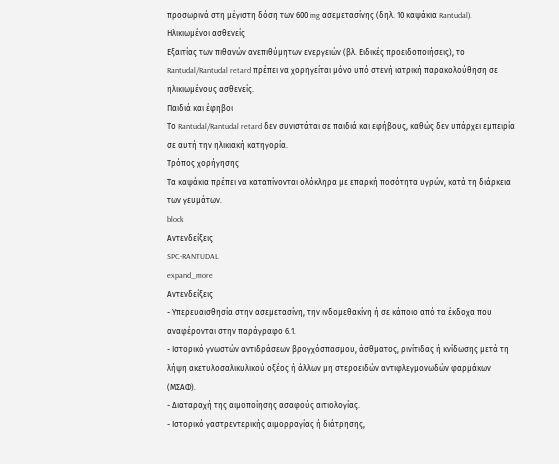προσωρινά στη μέγιστη δόση των 600 mg ασεμετασίνης (δηλ. 10 καψάκια Rantudal).
Ηλικιωμένοι ασθενείς
Εξαιτίας των πιθανών ανεπιθύμητων ενεργειών (βλ. Ειδικές προειδοποιήσεις), το Rantudal/Rantudal retard πρέπει να χορηγείται μόνο υπό στενή ιατρική παρακολούθηση σε ηλικιωμένους ασθενείς.
Παιδιά και έφηβοι
Το Rantudal/Rantudal retard δεν συνιστάται σε παιδιά και εφήβους, καθώς δεν υπάρχει εμπειρία σε αυτή την ηλικιακή κατηγορία.
Τρόπος χορήγησης
Τα καψάκια πρέπει να καταπίνονται ολόκληρα με επαρκή ποσότητα υγρών, κατά τη διάρκεια των γευμάτων.
block
Αντενδείξεις
SPC-RANTUDAL
expand_more
Αντενδείξεις
- Υπερευαισθησία στην ασεμετασίνη, την ινδομεθακίνη ή σε κάποιο από τα έκδοχα που αναφέρονται στην παράγραφο 6.1.
- Ιστορικό γνωστών αντιδράσεων βρογχόσπασμου, άσθματος, ρινίτιδας ή κνίδωσης μετά τη λήψη ακετυλοσαλικυλικού οξέος ή άλλων μη στεροειδών αντιφλεγμονωδών φαρμάκων (ΜΣΑΦ).
- Διαταραχή της αιμοποίησης ασαφούς αιτιολογίας.
- Ιστορικό γαστρεντερικής αιμορραγίας ή διάτρησης,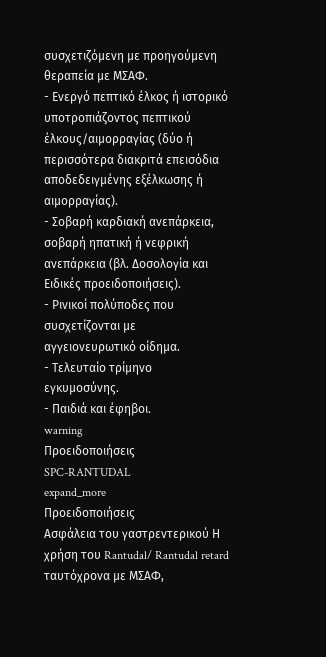συσχετιζόμενη με προηγούμενη θεραπεία με ΜΣΑΦ.
- Ενεργό πεπτικό έλκος ή ιστορικό υποτροπιάζοντος πεπτικού έλκους/αιμορραγίας (δύο ή περισσότερα διακριτά επεισόδια αποδεδειγμένης εξέλκωσης ή αιμορραγίας).
- Σοβαρή καρδιακή ανεπάρκεια, σοβαρή ηπατική ή νεφρική ανεπάρκεια (βλ. Δοσολογία και Ειδικές προειδοποιήσεις).
- Ρινικοί πολύποδες που συσχετίζονται με αγγειονευρωτικό οίδημα.
- Τελευταίο τρίμηνο εγκυμοσύνης.
- Παιδιά και έφηβοι.
warning
Προειδοποιήσεις
SPC-RANTUDAL
expand_more
Προειδοποιήσεις
Ασφάλεια του γαστρεντερικού Η χρήση του Rantudal/ Rantudal retard ταυτόχρονα με ΜΣΑΦ,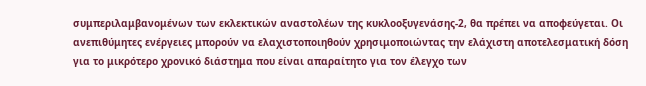συμπεριλαμβανομένων των εκλεκτικών αναστολέων της κυκλοοξυγενάσης-2, θα πρέπει να αποφεύγεται. Οι ανεπιθύμητες ενέργειες μπορούν να ελαχιστοποιηθούν χρησιμοποιώντας την ελάχιστη αποτελεσματική δόση για το μικρότερο χρονικό διάστημα που είναι απαραίτητο για τον έλεγχο των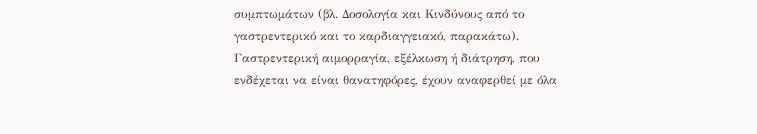συμπτωμάτων (βλ. Δοσολογία και Κινδύνους από το γαστρεντερικό και το καρδιαγγειακό, παρακάτω). Γαστρεντερική αιμορραγία, εξέλκωση ή διάτρηση, που ενδέχεται να είναι θανατηφόρες, έχουν αναφερθεί με όλα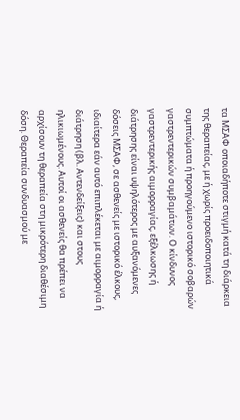τα ΜΣΑΦ οποιαδήποτε στιγμή κατά τη διάρκεια της θεραπείας, με ή χωρίς προειδοποιητικά συμπτώματα ή προηγούμενο ιστορικό σοβαρών γαστρεντερικών συμβαμάτων. Ο κίνδυνος γαστρεντερικής αιμορραγίας, εξέλκωσης ή διάτρησης είναι υψηλότερος με αυξανόμενες δόσεις ΜΣΑΦ, σε ασθενείς με ιστορικό έλκους, ιδιαίτερα εάν αυτό επιπλέκεται με αιμορραγία ή διάτρηση (βλ. Αντενδείξεις) και στους ηλικιωμένους. Αυτοί οι ασθενείς θα πρέπει να αρχίσουν τη θεραπεία στη μικρότερη διαθέσιμη δόση. Θεραπεία συνδυασμού με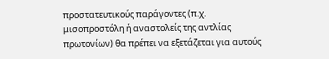προστατευτικούς παράγοντες (π.χ. μισοπροστόλη ή αναστολείς της αντλίας πρωτονίων) θα πρέπει να εξετάζεται για αυτούς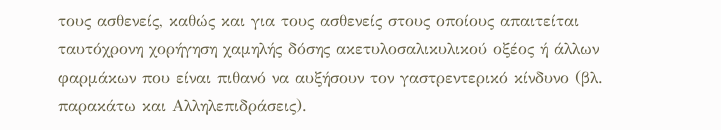τους ασθενείς, καθώς και για τους ασθενείς στους οποίους απαιτείται ταυτόχρονη χορήγηση χαμηλής δόσης ακετυλοσαλικυλικού οξέος ή άλλων φαρμάκων που είναι πιθανό να αυξήσουν τον γαστρεντερικό κίνδυνο (βλ. παρακάτω και Αλληλεπιδράσεις).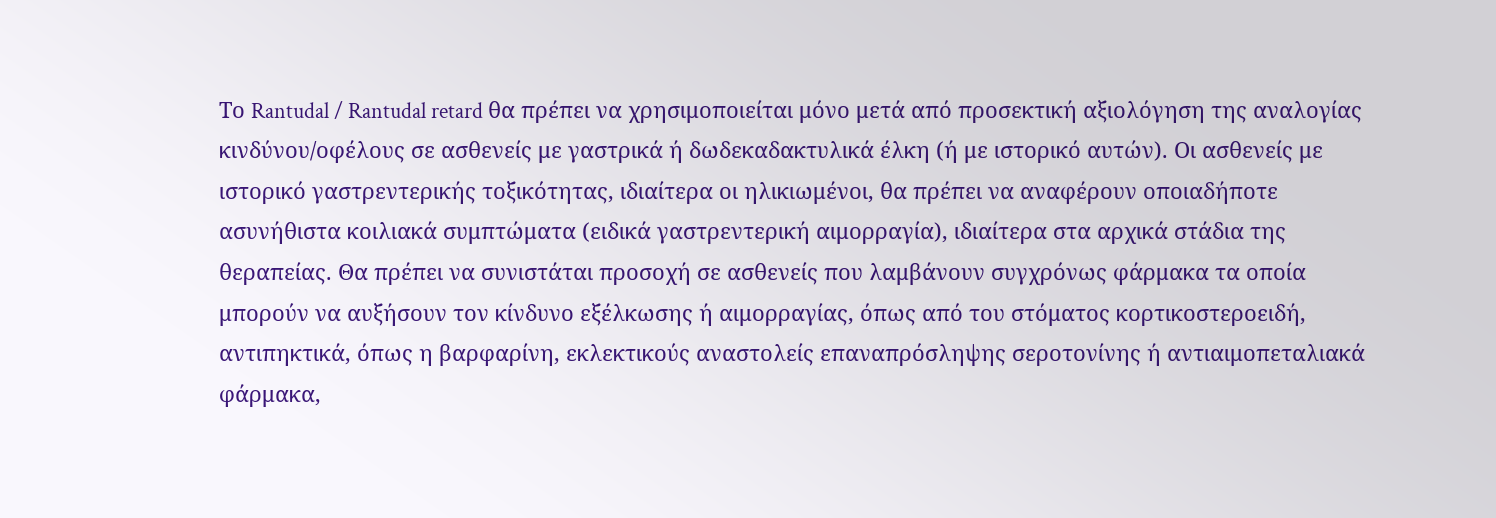Το Rantudal / Rantudal retard θα πρέπει να χρησιμοποιείται μόνο μετά από προσεκτική αξιολόγηση της αναλογίας κινδύνου/οφέλους σε ασθενείς με γαστρικά ή δωδεκαδακτυλικά έλκη (ή με ιστορικό αυτών). Οι ασθενείς με ιστορικό γαστρεντερικής τοξικότητας, ιδιαίτερα οι ηλικιωμένοι, θα πρέπει να αναφέρουν οποιαδήποτε ασυνήθιστα κοιλιακά συμπτώματα (ειδικά γαστρεντερική αιμορραγία), ιδιαίτερα στα αρχικά στάδια της θεραπείας. Θα πρέπει να συνιστάται προσοχή σε ασθενείς που λαμβάνουν συγχρόνως φάρμακα τα οποία μπορούν να αυξήσουν τον κίνδυνο εξέλκωσης ή αιμορραγίας, όπως από του στόματος κορτικοστεροειδή, αντιπηκτικά, όπως η βαρφαρίνη, εκλεκτικούς αναστολείς επαναπρόσληψης σεροτονίνης ή αντιαιμοπεταλιακά φάρμακα,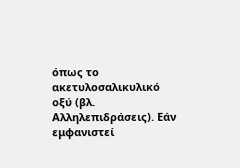όπως το ακετυλοσαλικυλικό οξύ (βλ. Αλληλεπιδράσεις). Εάν εμφανιστεί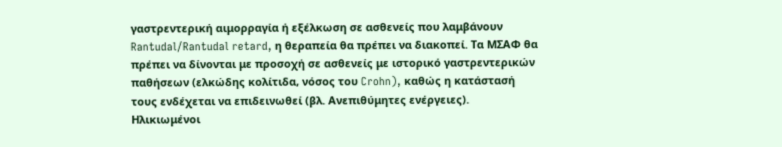γαστρεντερική αιμορραγία ή εξέλκωση σε ασθενείς που λαμβάνουν Rantudal/Rantudal retard, η θεραπεία θα πρέπει να διακοπεί. Τα ΜΣΑΦ θα πρέπει να δίνονται με προσοχή σε ασθενείς με ιστορικό γαστρεντερικών παθήσεων (ελκώδης κολίτιδα, νόσος του Crohn), καθώς η κατάστασή τους ενδέχεται να επιδεινωθεί (βλ. Ανεπιθύμητες ενέργειες). Ηλικιωμένοι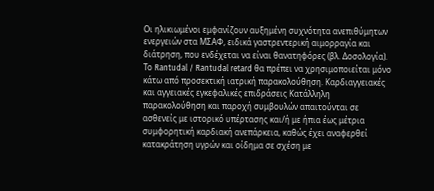Οι ηλικιωμένοι εμφανίζουν αυξημένη συχνότητα ανεπιθύμητων ενεργειών στα ΜΣΑΦ, ειδικά γαστρεντερική αιμορραγία και διάτρηση, που ενδέχεται να είναι θανατηφόρες (βλ. Δοσολογία). Το Rantudal / Rantudal retard θα πρέπει να χρησιμοποιείται μόνο κάτω από προσεκτική ιατρική παρακολούθηση. Καρδιαγγειακές και αγγειακές εγκεφαλικές επιδράσεις Κατάλληλη παρακολούθηση και παροχή συμβουλών απαιτούνται σε ασθενείς με ιστορικό υπέρτασης και/ή με ήπια έως μέτρια συμφορητική καρδιακή ανεπάρκεια, καθώς έχει αναφερθεί κατακράτηση υγρών και οίδημα σε σχέση με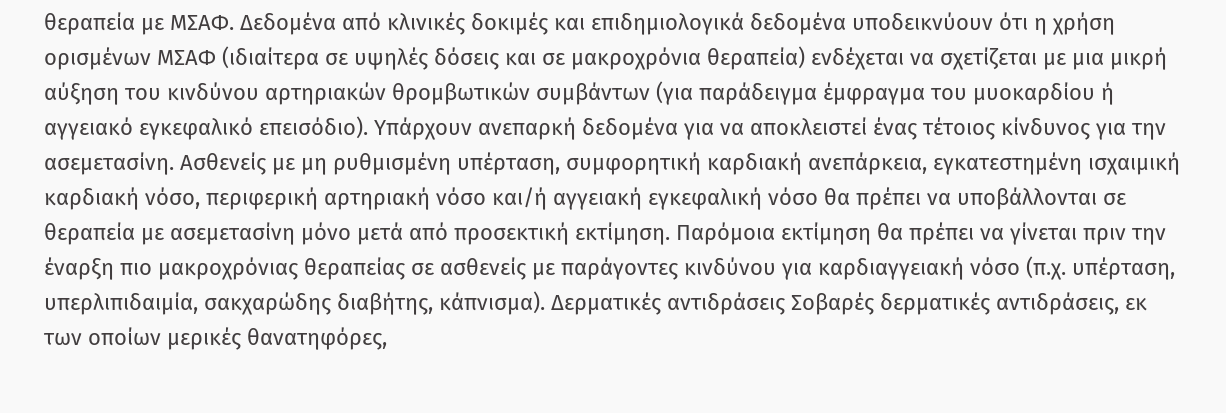θεραπεία με ΜΣΑΦ. Δεδομένα από κλινικές δοκιμές και επιδημιολογικά δεδομένα υποδεικνύουν ότι η χρήση ορισμένων ΜΣΑΦ (ιδιαίτερα σε υψηλές δόσεις και σε μακροχρόνια θεραπεία) ενδέχεται να σχετίζεται με μια μικρή αύξηση του κινδύνου αρτηριακών θρομβωτικών συμβάντων (για παράδειγμα έμφραγμα του μυοκαρδίου ή αγγειακό εγκεφαλικό επεισόδιο). Υπάρχουν ανεπαρκή δεδομένα για να αποκλειστεί ένας τέτοιος κίνδυνος για την ασεμετασίνη. Ασθενείς με μη ρυθμισμένη υπέρταση, συμφορητική καρδιακή ανεπάρκεια, εγκατεστημένη ισχαιμική καρδιακή νόσο, περιφερική αρτηριακή νόσο και/ή αγγειακή εγκεφαλική νόσο θα πρέπει να υποβάλλονται σε θεραπεία με ασεμετασίνη μόνο μετά από προσεκτική εκτίμηση. Παρόμοια εκτίμηση θα πρέπει να γίνεται πριν την έναρξη πιο μακροχρόνιας θεραπείας σε ασθενείς με παράγοντες κινδύνου για καρδιαγγειακή νόσο (π.χ. υπέρταση, υπερλιπιδαιμία, σακχαρώδης διαβήτης, κάπνισμα). Δερματικές αντιδράσεις Σοβαρές δερματικές αντιδράσεις, εκ των οποίων μερικές θανατηφόρες,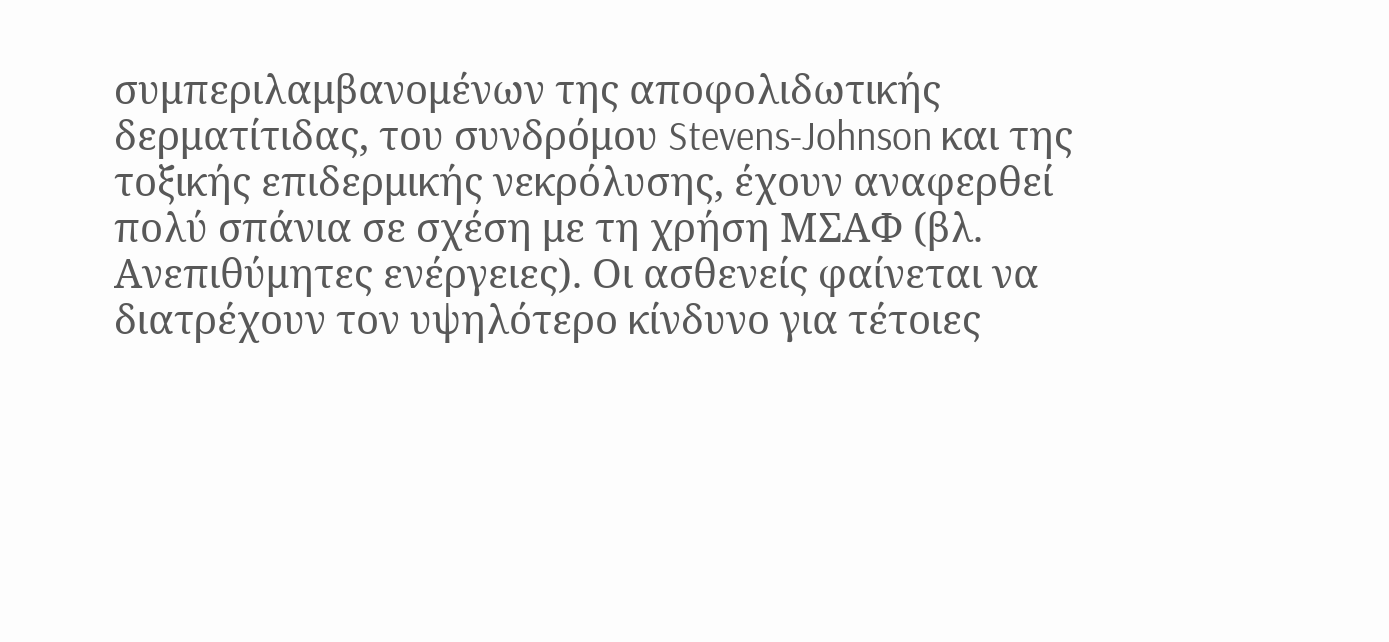συμπεριλαμβανομένων της αποφολιδωτικής δερματίτιδας, του συνδρόμου Stevens-Johnson και της τοξικής επιδερμικής νεκρόλυσης, έχουν αναφερθεί πολύ σπάνια σε σχέση με τη χρήση ΜΣΑΦ (βλ. Ανεπιθύμητες ενέργειες). Οι ασθενείς φαίνεται να διατρέχουν τον υψηλότερο κίνδυνο για τέτοιες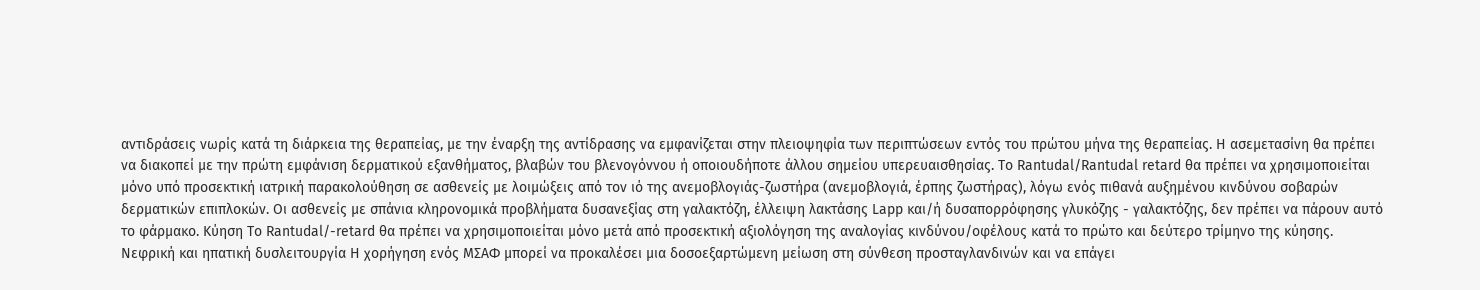αντιδράσεις νωρίς κατά τη διάρκεια της θεραπείας, με την έναρξη της αντίδρασης να εμφανίζεται στην πλειοψηφία των περιπτώσεων εντός του πρώτου μήνα της θεραπείας. Η ασεμετασίνη θα πρέπει να διακοπεί με την πρώτη εμφάνιση δερματικού εξανθήματος, βλαβών του βλενογόννου ή οποιουδήποτε άλλου σημείου υπερευαισθησίας. Το Rantudal/Rantudal retard θα πρέπει να χρησιμοποιείται μόνο υπό προσεκτική ιατρική παρακολούθηση σε ασθενείς με λοιμώξεις από τον ιό της ανεμοβλογιάς-ζωστήρα (ανεμοβλογιά, έρπης ζωστήρας), λόγω ενός πιθανά αυξημένου κινδύνου σοβαρών δερματικών επιπλοκών. Οι ασθενείς με σπάνια κληρονομικά προβλήματα δυσανεξίας στη γαλακτόζη, έλλειψη λακτάσης Lapp και/ή δυσαπορρόφησης γλυκόζης - γαλακτόζης, δεν πρέπει να πάρουν αυτό το φάρμακο. Κύηση Το Rantudal/-retard θα πρέπει να χρησιμοποιείται μόνο μετά από προσεκτική αξιολόγηση της αναλογίας κινδύνου/οφέλους κατά το πρώτο και δεύτερο τρίμηνο της κύησης. Νεφρική και ηπατική δυσλειτουργία Η χορήγηση ενός ΜΣΑΦ μπορεί να προκαλέσει μια δοσοεξαρτώμενη μείωση στη σύνθεση προσταγλανδινών και να επάγει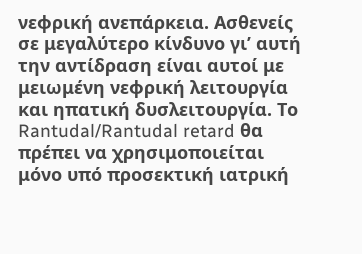νεφρική ανεπάρκεια. Ασθενείς σε μεγαλύτερο κίνδυνο γι’ αυτή την αντίδραση είναι αυτοί με μειωμένη νεφρική λειτουργία και ηπατική δυσλειτουργία. Το Rantudal/Rantudal retard θα πρέπει να χρησιμοποιείται μόνο υπό προσεκτική ιατρική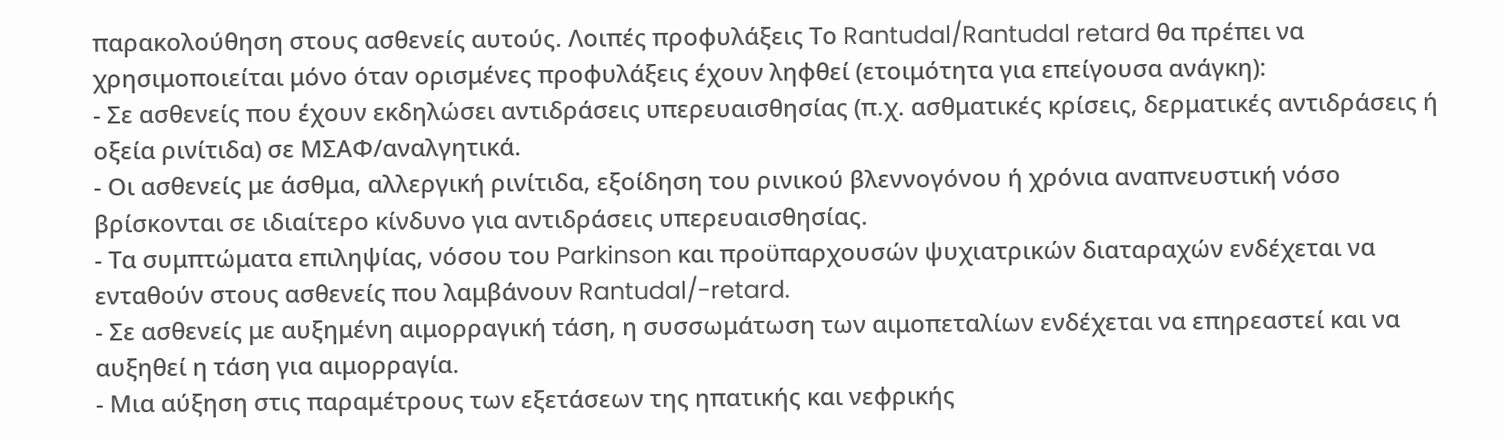παρακολούθηση στους ασθενείς αυτούς. Λοιπές προφυλάξεις Το Rantudal/Rantudal retard θα πρέπει να χρησιμοποιείται μόνο όταν ορισμένες προφυλάξεις έχουν ληφθεί (ετοιμότητα για επείγουσα ανάγκη):
- Σε ασθενείς που έχουν εκδηλώσει αντιδράσεις υπερευαισθησίας (π.χ. ασθματικές κρίσεις, δερματικές αντιδράσεις ή οξεία ρινίτιδα) σε ΜΣΑΦ/αναλγητικά.
- Οι ασθενείς με άσθμα, αλλεργική ρινίτιδα, εξοίδηση του ρινικού βλεννογόνου ή χρόνια αναπνευστική νόσο βρίσκονται σε ιδιαίτερο κίνδυνο για αντιδράσεις υπερευαισθησίας.
- Τα συμπτώματα επιληψίας, νόσου του Parkinson και προϋπαρχουσών ψυχιατρικών διαταραχών ενδέχεται να ενταθούν στους ασθενείς που λαμβάνουν Rantudal/-retard.
- Σε ασθενείς με αυξημένη αιμορραγική τάση, η συσσωμάτωση των αιμοπεταλίων ενδέχεται να επηρεαστεί και να αυξηθεί η τάση για αιμορραγία.
- Μια αύξηση στις παραμέτρους των εξετάσεων της ηπατικής και νεφρικής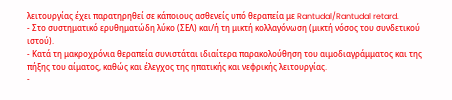λειτουργίας έχει παρατηρηθεί σε κάποιους ασθενείς υπό θεραπεία με Rantudal/Rantudal retard.
- Στο συστηματικό ερυθηματώδη λύκο (ΣΕΛ) και/ή τη μικτή κολλαγόνωση (μικτή νόσος του συνδετικού ιστού).
- Κατά τη μακροχρόνια θεραπεία συνιστάται ιδιαίτερα παρακολούθηση του αιμοδιαγράμματος και της πήξης του αίματος, καθώς και έλεγχος της ηπατικής και νεφρικής λειτουργίας.
-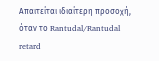Απαιτείται ιδιαίτερη προσοχή, όταν το Rantudal/Rantudal retard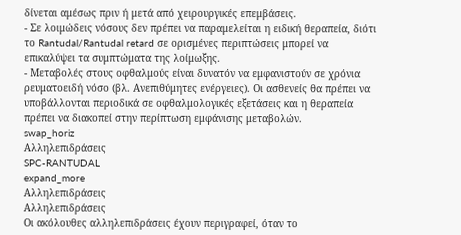δίνεται αμέσως πριν ή μετά από χειρουργικές επεμβάσεις.
- Σε λοιμώδεις νόσους δεν πρέπει να παραμελείται η ειδική θεραπεία, διότι το Rantudal/Rantudal retard σε ορισμένες περιπτώσεις μπορεί να επικαλύψει τα συμπτώματα της λοίμωξης.
- Μεταβολές στους οφθαλμούς είναι δυνατόν να εμφανιστούν σε χρόνια ρευματοειδή νόσο (βλ. Ανεπιθύμητες ενέργειες). Οι ασθενείς θα πρέπει να υποβάλλονται περιοδικά σε οφθαλμολογικές εξετάσεις και η θεραπεία πρέπει να διακοπεί στην περίπτωση εμφάνισης μεταβολών.
swap_horiz
Αλληλεπιδράσεις
SPC-RANTUDAL
expand_more
Αλληλεπιδράσεις
Αλληλεπιδράσεις
Οι ακόλουθες αλληλεπιδράσεις έχουν περιγραφεί, όταν το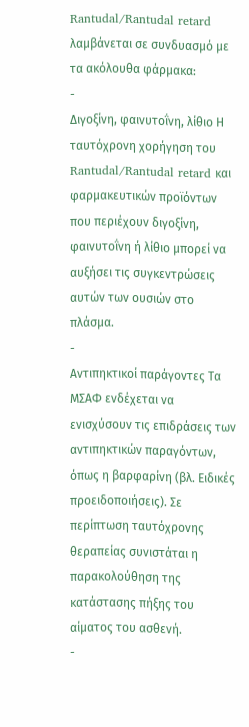Rantudal/Rantudal retard λαμβάνεται σε συνδυασμό με τα ακόλουθα φάρμακα:
-
Διγοξίνη, φαινυτοΐνη, λίθιο Η ταυτόχρονη χορήγηση του Rantudal/Rantudal retard και φαρμακευτικών προϊόντων που περιέχουν διγοξίνη, φαινυτοΐνη ή λίθιο μπορεί να αυξήσει τις συγκεντρώσεις αυτών των ουσιών στο πλάσμα.
-
Αντιπηκτικοί παράγοντες Τα ΜΣΑΦ ενδέχεται να ενισχύσουν τις επιδράσεις των αντιπηκτικών παραγόντων, όπως η βαρφαρίνη (βλ. Ειδικές προειδοποιήσεις). Σε περίπτωση ταυτόχρονης θεραπείας συνιστάται η παρακολούθηση της κατάστασης πήξης του αίματος του ασθενή.
-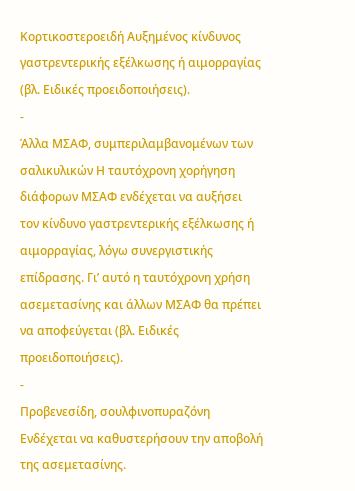Κορτικοστεροειδή Αυξημένος κίνδυνος γαστρεντερικής εξέλκωσης ή αιμορραγίας (βλ. Ειδικές προειδοποιήσεις).
-
Άλλα ΜΣΑΦ, συμπεριλαμβανομένων των σαλικυλικών Η ταυτόχρονη χορήγηση διάφορων ΜΣΑΦ ενδέχεται να αυξήσει τον κίνδυνο γαστρεντερικής εξέλκωσης ή αιμορραγίας, λόγω συνεργιστικής επίδρασης. Γι’ αυτό η ταυτόχρονη χρήση ασεμετασίνης και άλλων ΜΣΑΦ θα πρέπει να αποφεύγεται (βλ. Ειδικές προειδοποιήσεις).
-
Προβενεσίδη, σουλφινοπυραζόνη Ενδέχεται να καθυστερήσουν την αποβολή της ασεμετασίνης.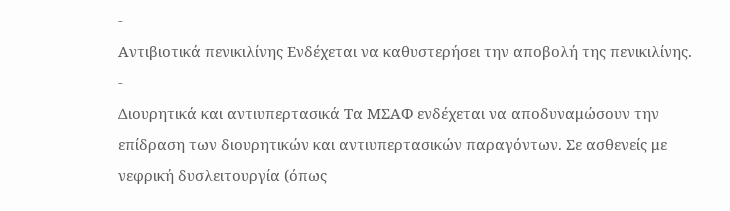-
Αντιβιοτικά πενικιλίνης Ενδέχεται να καθυστερήσει την αποβολή της πενικιλίνης.
-
Διουρητικά και αντιυπερτασικά Τα ΜΣΑΦ ενδέχεται να αποδυναμώσουν την επίδραση των διουρητικών και αντιυπερτασικών παραγόντων. Σε ασθενείς με νεφρική δυσλειτουργία (όπως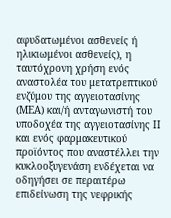αφυδατωμένοι ασθενείς ή ηλικιωμένοι ασθενείς), η ταυτόχρονη χρήση ενός αναστολέα του μετατρεπτικού ενζύμου της αγγειοτασίνης (ΜΕΑ) και/ή ανταγωνιστή του υποδοχέα της αγγειοτασίνης ΙΙ και ενός φαρμακευτικού προϊόντος που αναστέλλει την κυκλοοξυγενάση ενδέχεται να οδηγήσει σε περαιτέρω επιδείνωση της νεφρικής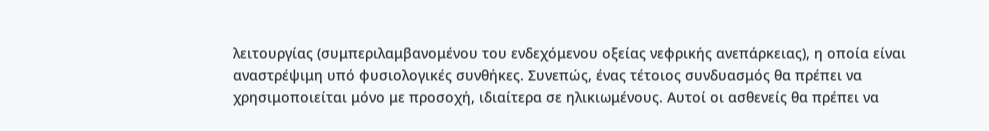λειτουργίας (συμπεριλαμβανομένου του ενδεχόμενου οξείας νεφρικής ανεπάρκειας), η οποία είναι αναστρέψιμη υπό φυσιολογικές συνθήκες. Συνεπώς, ένας τέτοιος συνδυασμός θα πρέπει να χρησιμοποιείται μόνο με προσοχή, ιδιαίτερα σε ηλικιωμένους. Αυτοί οι ασθενείς θα πρέπει να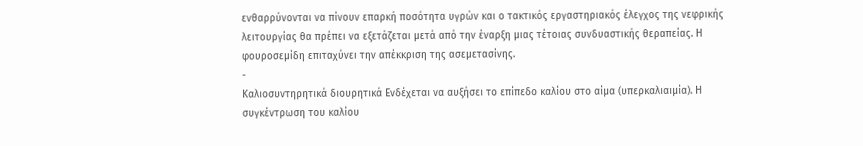ενθαρρύνονται να πίνουν επαρκή ποσότητα υγρών και ο τακτικός εργαστηριακός έλεγχος της νεφρικής λειτουργίας θα πρέπει να εξετάζεται μετά από την έναρξη μιας τέτοιας συνδυαστικής θεραπείας. Η φουροσεμίδη επιταχύνει την απέκκριση της ασεμετασίνης.
-
Καλιοσυντηρητικά διουρητικά Ενδέχεται να αυξήσει το επίπεδο καλίου στο αίμα (υπερκαλιαιμία). Η συγκέντρωση του καλίου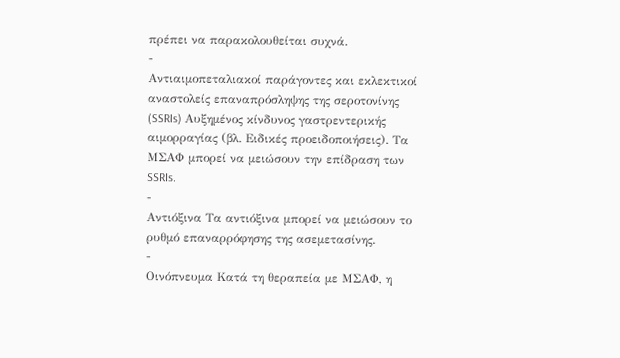πρέπει να παρακολουθείται συχνά.
-
Αντιαιμοπεταλιακοί παράγοντες και εκλεκτικοί αναστολείς επαναπρόσληψης της σεροτονίνης (SSRIs) Αυξημένος κίνδυνος γαστρεντερικής αιμορραγίας (βλ. Ειδικές προειδοποιήσεις). Τα ΜΣΑΦ μπορεί να μειώσουν την επίδραση των SSRIs.
-
Αντιόξινα Τα αντιόξινα μπορεί να μειώσουν το ρυθμό επαναρρόφησης της ασεμετασίνης.
-
Οινόπνευμα Κατά τη θεραπεία με ΜΣΑΦ, η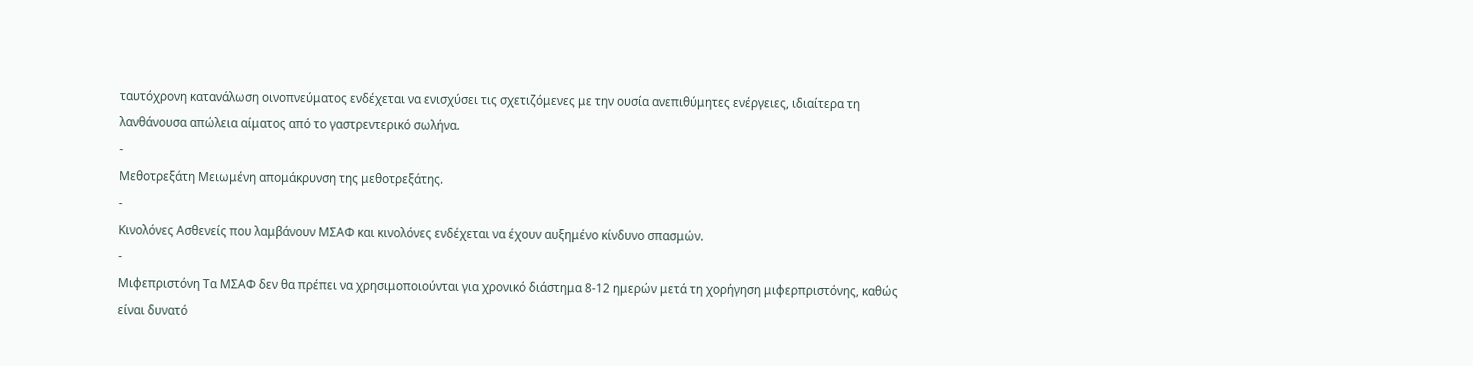ταυτόχρονη κατανάλωση οινοπνεύματος ενδέχεται να ενισχύσει τις σχετιζόμενες με την ουσία ανεπιθύμητες ενέργειες, ιδιαίτερα τη λανθάνουσα απώλεια αίματος από το γαστρεντερικό σωλήνα.
-
Μεθοτρεξάτη Μειωμένη απομάκρυνση της μεθοτρεξάτης.
-
Κινολόνες Ασθενείς που λαμβάνουν ΜΣΑΦ και κινολόνες ενδέχεται να έχουν αυξημένο κίνδυνο σπασμών.
-
Μιφεπριστόνη Τα ΜΣΑΦ δεν θα πρέπει να χρησιμοποιούνται για χρονικό διάστημα 8-12 ημερών μετά τη χορήγηση μιφερπριστόνης, καθώς είναι δυνατό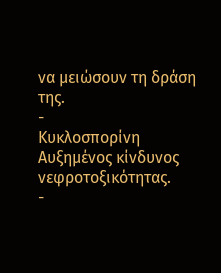να μειώσουν τη δράση της.
-
Κυκλοσπορίνη Αυξημένος κίνδυνος νεφροτοξικότητας.
-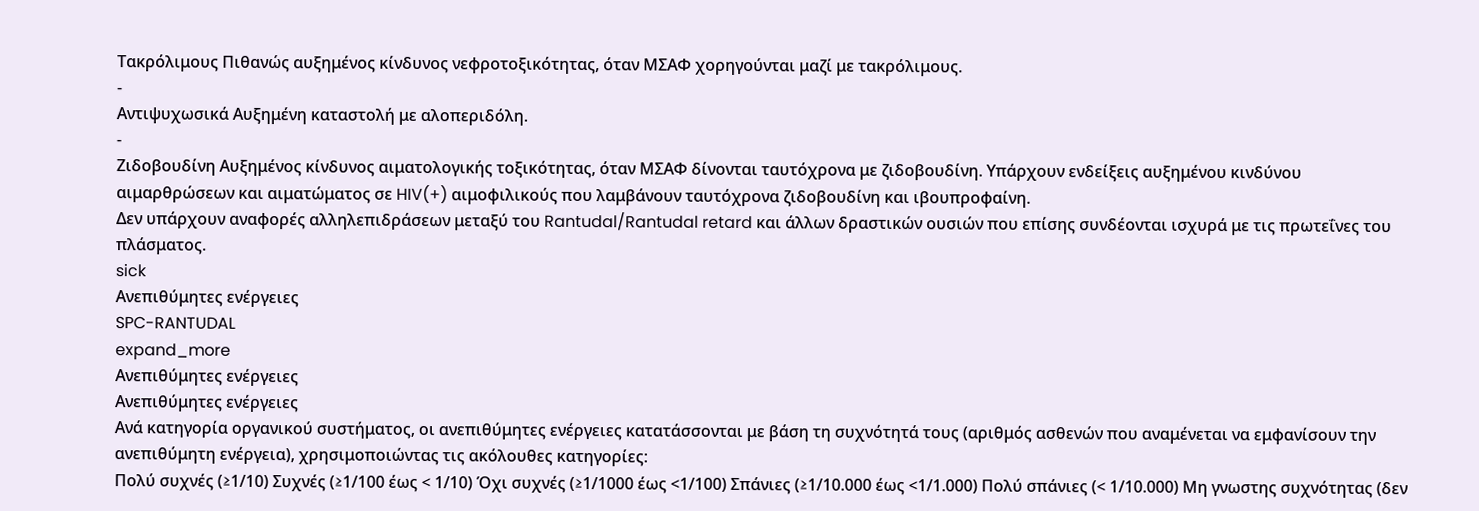Τακρόλιμους Πιθανώς αυξημένος κίνδυνος νεφροτοξικότητας, όταν ΜΣΑΦ χορηγούνται μαζί με τακρόλιμους.
-
Αντιψυχωσικά Αυξημένη καταστολή με αλοπεριδόλη.
-
Ζιδοβουδίνη Αυξημένος κίνδυνος αιματολογικής τοξικότητας, όταν ΜΣΑΦ δίνονται ταυτόχρονα με ζιδοβουδίνη. Υπάρχουν ενδείξεις αυξημένου κινδύνου αιμαρθρώσεων και αιματώματος σε HIV(+) αιμοφιλικούς που λαμβάνουν ταυτόχρονα ζιδοβουδίνη και ιβουπροφαίνη.
Δεν υπάρχουν αναφορές αλληλεπιδράσεων μεταξύ του Rantudal/Rantudal retard και άλλων δραστικών ουσιών που επίσης συνδέονται ισχυρά με τις πρωτεΐνες του πλάσματος.
sick
Ανεπιθύμητες ενέργειες
SPC-RANTUDAL
expand_more
Ανεπιθύμητες ενέργειες
Ανεπιθύμητες ενέργειες
Ανά κατηγορία οργανικού συστήματος, οι ανεπιθύμητες ενέργειες κατατάσσονται με βάση τη συχνότητά τους (αριθμός ασθενών που αναμένεται να εμφανίσουν την ανεπιθύμητη ενέργεια), χρησιμοποιώντας τις ακόλουθες κατηγορίες:
Πολύ συχνές (≥1/10) Συχνές (≥1/100 έως < 1/10) Όχι συχνές (≥1/1000 έως <1/100) Σπάνιες (≥1/10.000 έως <1/1.000) Πολύ σπάνιες (< 1/10.000) Μη γνωστης συχνότητας (δεν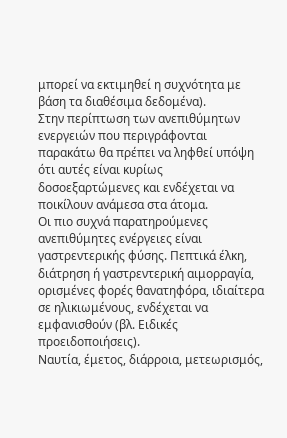μπορεί να εκτιμηθεί η συχνότητα με βάση τα διαθέσιμα δεδομένα).
Στην περίπτωση των ανεπιθύμητων ενεργειών που περιγράφονται παρακάτω θα πρέπει να ληφθεί υπόψη ότι αυτές είναι κυρίως δοσοεξαρτώμενες και ενδέχεται να ποικίλουν ανάμεσα στα άτομα.
Οι πιο συχνά παρατηρούμενες ανεπιθύμητες ενέργειες είναι γαστρεντερικής φύσης. Πεπτικά έλκη, διάτρηση ή γαστρεντερική αιμορραγία, ορισμένες φορές θανατηφόρα, ιδιαίτερα σε ηλικιωμένους, ενδέχεται να εμφανισθούν (βλ. Ειδικές προειδοποιήσεις).
Ναυτία, έμετος, διάρροια, μετεωρισμός,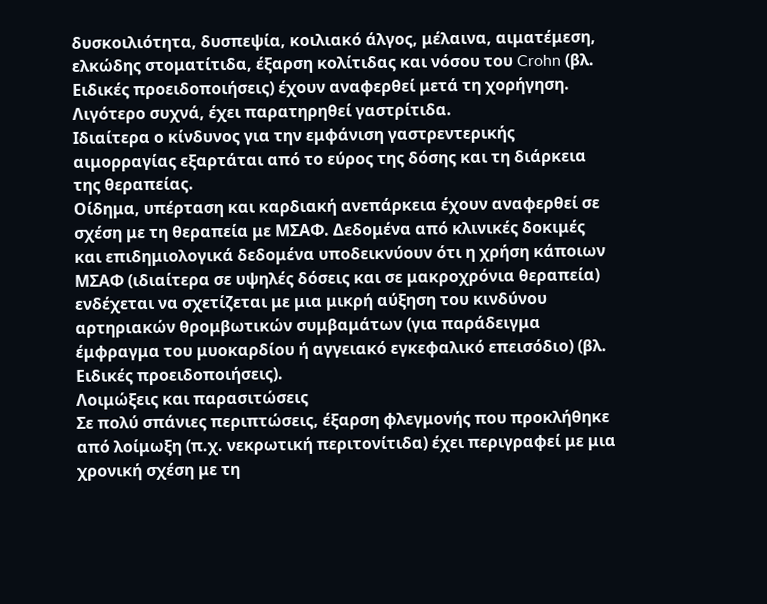δυσκοιλιότητα, δυσπεψία, κοιλιακό άλγος, μέλαινα, αιματέμεση, ελκώδης στοματίτιδα, έξαρση κολίτιδας και νόσου του Crohn (βλ. Ειδικές προειδοποιήσεις) έχουν αναφερθεί μετά τη χορήγηση. Λιγότερο συχνά, έχει παρατηρηθεί γαστρίτιδα.
Ιδιαίτερα ο κίνδυνος για την εμφάνιση γαστρεντερικής αιμορραγίας εξαρτάται από το εύρος της δόσης και τη διάρκεια της θεραπείας.
Οίδημα, υπέρταση και καρδιακή ανεπάρκεια έχουν αναφερθεί σε σχέση με τη θεραπεία με ΜΣΑΦ. Δεδομένα από κλινικές δοκιμές και επιδημιολογικά δεδομένα υποδεικνύουν ότι η χρήση κάποιων ΜΣΑΦ (ιδιαίτερα σε υψηλές δόσεις και σε μακροχρόνια θεραπεία) ενδέχεται να σχετίζεται με μια μικρή αύξηση του κινδύνου αρτηριακών θρομβωτικών συμβαμάτων (για παράδειγμα έμφραγμα του μυοκαρδίου ή αγγειακό εγκεφαλικό επεισόδιο) (βλ. Ειδικές προειδοποιήσεις).
Λοιμώξεις και παρασιτώσεις
Σε πολύ σπάνιες περιπτώσεις, έξαρση φλεγμονής που προκλήθηκε από λοίμωξη (π.χ. νεκρωτική περιτονίτιδα) έχει περιγραφεί με μια χρονική σχέση με τη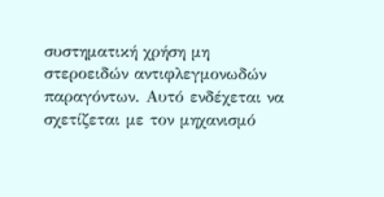συστηματική χρήση μη στεροειδών αντιφλεγμονωδών παραγόντων. Αυτό ενδέχεται να σχετίζεται με τον μηχανισμό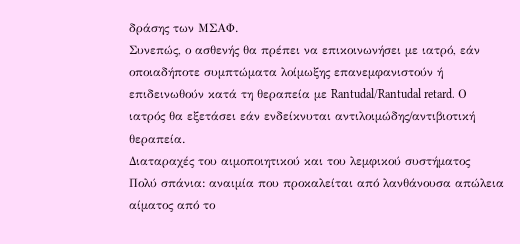δράσης των ΜΣΑΦ.
Συνεπώς, ο ασθενής θα πρέπει να επικοινωνήσει με ιατρό, εάν οποιαδήποτε συμπτώματα λοίμωξης επανεμφανιστούν ή επιδεινωθούν κατά τη θεραπεία με Rantudal/Rantudal retard. Ο ιατρός θα εξετάσει εάν ενδείκνυται αντιλοιμώδης/αντιβιοτική θεραπεία.
Διαταραχές του αιμοποιητικού και του λεμφικού συστήματος
Πολύ σπάνια: αναιμία που προκαλείται από λανθάνουσα απώλεια αίματος από το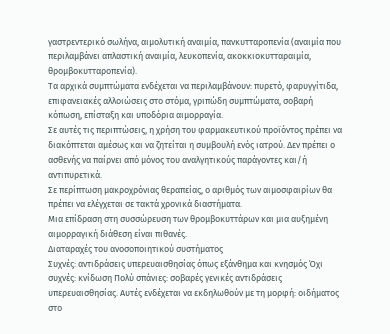γαστρεντερικό σωλήνα, αιμολυτική αναιμία, πανκυτταροπενία (αναιμία που περιλαμβάνει απλαστική αναιμία, λευκοπενία, ακοκκιοκυτταραιμία, θρομβοκυτταροπενία).
Τα αρχικά συμπτώματα ενδέχεται να περιλαμβάνουν: πυρετό, φαρυγγίτιδα, επιφανειακές αλλοιώσεις στο στόμα, γριπώδη συμπτώματα, σοβαρή κόπωση, επίσταξη και υποδόρια αιμορραγία.
Σε αυτές τις περιπτώσεις, η χρήση του φαρμακευτικού προϊόντος πρέπει να διακόπτεται αμέσως και να ζητείται η συμβουλή ενός ιατρού. Δεν πρέπει ο ασθενής να παίρνει από μόνος του αναλγητικούς παράγοντες και/ή αντιπυρετικά.
Σε περίπτωση μακροχρόνιας θεραπείας, ο αριθμός των αιμοσφαιρίων θα πρέπει να ελέγχεται σε τακτά χρονικά διαστήματα.
Μια επίδραση στη συσσώρευση των θρομβοκυττάρων και μια αυξημένη αιμορραγική διάθεση είναι πιθανές.
Διαταραχές του ανοσοποιητικού συστήματος
Συχνές: αντιδράσεις υπερευαισθησίας όπως εξάνθημα και κνησμός Όχι συχνές: κνίδωση Πολύ σπάνιες: σοβαρές γενικές αντιδράσεις υπερευαισθησίας. Αυτές ενδέχεται να εκδηλωθούν με τη μορφή: οιδήματος στο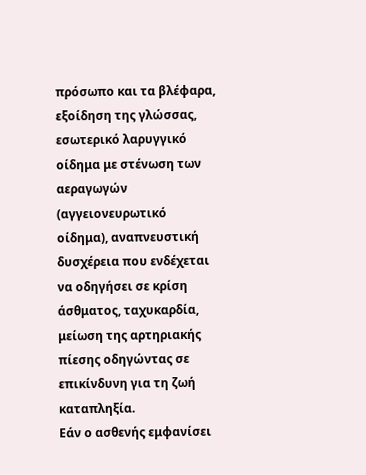πρόσωπο και τα βλέφαρα, εξοίδηση της γλώσσας, εσωτερικό λαρυγγικό οίδημα με στένωση των αεραγωγών (αγγειονευρωτικό οίδημα), αναπνευστική δυσχέρεια που ενδέχεται να οδηγήσει σε κρίση άσθματος, ταχυκαρδία, μείωση της αρτηριακής πίεσης οδηγώντας σε επικίνδυνη για τη ζωή καταπληξία.
Εάν ο ασθενής εμφανίσει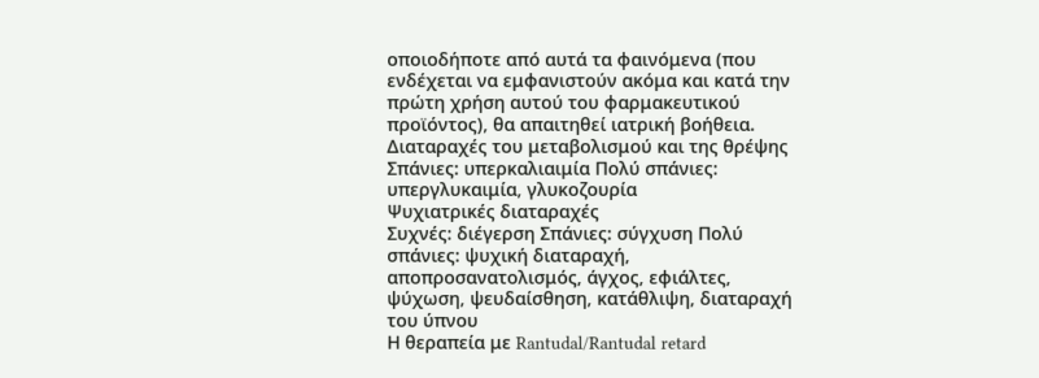οποιοδήποτε από αυτά τα φαινόμενα (που ενδέχεται να εμφανιστούν ακόμα και κατά την πρώτη χρήση αυτού του φαρμακευτικού προϊόντος), θα απαιτηθεί ιατρική βοήθεια.
Διαταραχές του μεταβολισμού και της θρέψης
Σπάνιες: υπερκαλιαιμία Πολύ σπάνιες: υπεργλυκαιμία, γλυκοζουρία
Ψυχιατρικές διαταραχές
Συχνές: διέγερση Σπάνιες: σύγχυση Πολύ σπάνιες: ψυχική διαταραχή, αποπροσανατολισμός, άγχος, εφιάλτες, ψύχωση, ψευδαίσθηση, κατάθλιψη, διαταραχή του ύπνου
Η θεραπεία με Rantudal/Rantudal retard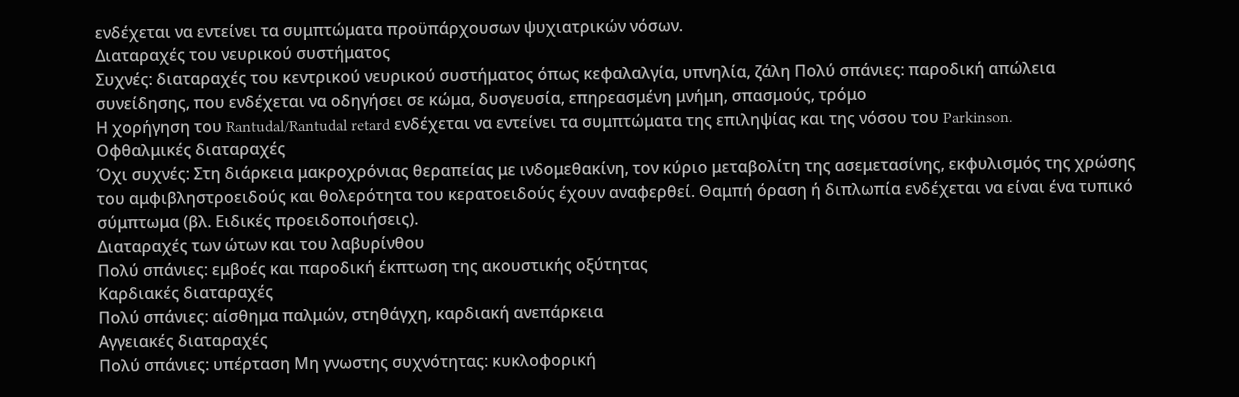ενδέχεται να εντείνει τα συμπτώματα προϋπάρχουσων ψυχιατρικών νόσων.
Διαταραχές του νευρικού συστήματος
Συχνές: διαταραχές του κεντρικού νευρικού συστήματος όπως κεφαλαλγία, υπνηλία, ζάλη Πολύ σπάνιες: παροδική απώλεια συνείδησης, που ενδέχεται να οδηγήσει σε κώμα, δυσγευσία, επηρεασμένη μνήμη, σπασμούς, τρόμο
Η χορήγηση του Rantudal/Rantudal retard ενδέχεται να εντείνει τα συμπτώματα της επιληψίας και της νόσου του Parkinson.
Οφθαλμικές διαταραχές
Όχι συχνές: Στη διάρκεια μακροχρόνιας θεραπείας με ινδομεθακίνη, τον κύριο μεταβολίτη της ασεμετασίνης, εκφυλισμός της χρώσης του αμφιβληστροειδούς και θολερότητα του κερατοειδούς έχουν αναφερθεί. Θαμπή όραση ή διπλωπία ενδέχεται να είναι ένα τυπικό σύμπτωμα (βλ. Ειδικές προειδοποιήσεις).
Διαταραχές των ώτων και του λαβυρίνθου
Πολύ σπάνιες: εμβοές και παροδική έκπτωση της ακουστικής οξύτητας
Καρδιακές διαταραχές
Πολύ σπάνιες: αίσθημα παλμών, στηθάγχη, καρδιακή ανεπάρκεια
Αγγειακές διαταραχές
Πολύ σπάνιες: υπέρταση Μη γνωστης συχνότητας: κυκλοφορική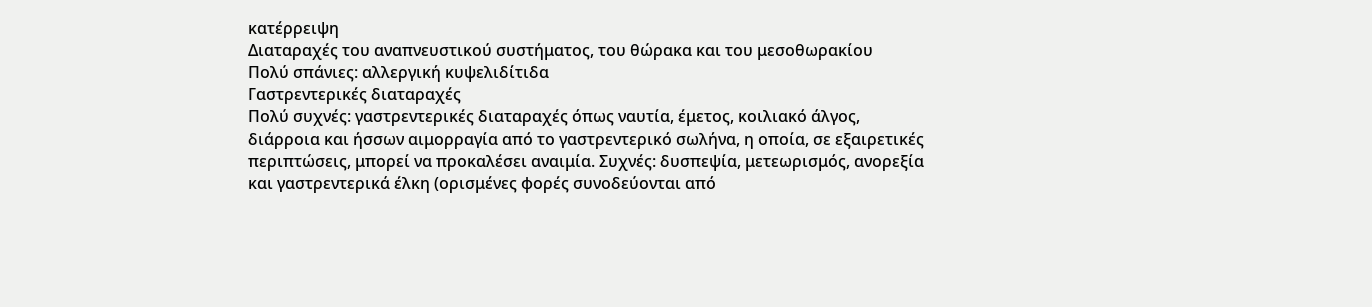κατέρρειψη
Διαταραχές του αναπνευστικού συστήματος, του θώρακα και του μεσοθωρακίου
Πολύ σπάνιες: αλλεργική κυψελιδίτιδα
Γαστρεντερικές διαταραχές
Πολύ συχνές: γαστρεντερικές διαταραχές όπως ναυτία, έμετος, κοιλιακό άλγος, διάρροια και ήσσων αιμορραγία από το γαστρεντερικό σωλήνα, η οποία, σε εξαιρετικές περιπτώσεις, μπορεί να προκαλέσει αναιμία. Συχνές: δυσπεψία, μετεωρισμός, ανορεξία και γαστρεντερικά έλκη (ορισμένες φορές συνοδεύονται από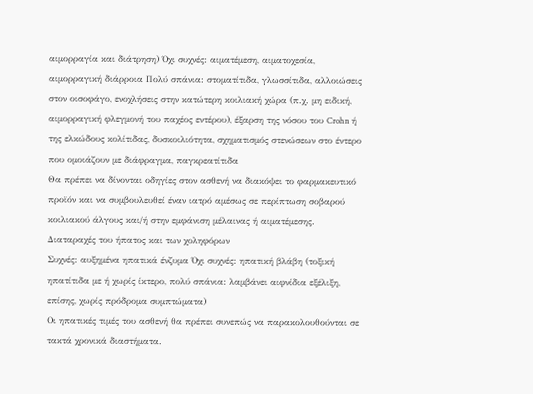αιμορραγία και διάτρηση) Όχι συχνές: αιματέμεση, αιματοχεσία, αιμορραγική διάρροια Πολύ σπάνια: στοματίτιδα, γλωσσίτιδα, αλλοιώσεις στον οισοφάγο, ενοχλήσεις στην κατώτερη κοιλιακή χώρα (π.χ. μη ειδική, αιμορραγική φλεγμονή του παχέος εντέρου), έξαρση της νόσου του Crohn ή της ελκώδους κολίτιδας, δυσκοιλιότητα, σχηματισμός στενώσεων στο έντερο που ομοιάζουν με διάφραγμα, παγκρεατίτιδα
Θα πρέπει να δίνονται οδηγίες στον ασθενή να διακόψει το φαρμακευτικό προϊόν και να συμβουλευθεί έναν ιατρό αμέσως σε περίπτωση σοβαρού κοιλιακού άλγους και/ή στην εμφάνιση μέλαινας ή αιματέμεσης.
Διαταραχές του ήπατος και των χοληφόρων
Συχνές: αυξημένα ηπατικά ένζυμα Όχι συχνές: ηπατική βλάβη (τοξική ηπατίτιδα με ή χωρίς ίκτερο, πολύ σπάνια: λαμβάνει αιφνίδια εξέλιξη, επίσης, χωρίς πρόδρομα συμπτώματα)
Οι ηπατικές τιμές του ασθενή θα πρέπει συνεπώς να παρακολουθούνται σε τακτά χρονικά διαστήματα.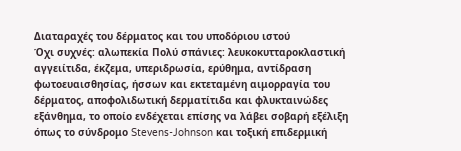Διαταραχές του δέρματος και του υποδόριου ιστού
Όχι συχνές: αλωπεκία Πολύ σπάνιες: λευκοκυτταροκλαστική αγγειίτιδα, έκζεμα, υπεριδρωσία, ερύθημα, αντίδραση φωτοευαισθησίας, ήσσων και εκτεταμένη αιμορραγία του δέρματος, αποφολιδωτική δερματίτιδα και φλυκταινώδες εξάνθημα, το οποίο ενδέχεται επίσης να λάβει σοβαρή εξέλιξη όπως το σύνδρομο Stevens-Johnson και τοξική επιδερμική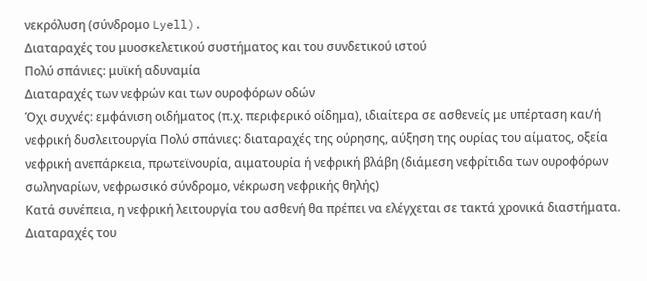νεκρόλυση (σύνδρομο Lyell).
Διαταραχές του μυοσκελετικού συστήματος και του συνδετικού ιστού
Πολύ σπάνιες: μυϊκή αδυναμία
Διαταραχές των νεφρών και των ουροφόρων οδών
Όχι συχνές: εμφάνιση οιδήματος (π.χ. περιφερικό οίδημα), ιδιαίτερα σε ασθενείς με υπέρταση και/ή νεφρική δυσλειτουργία Πολύ σπάνιες: διαταραχές της ούρησης, αύξηση της ουρίας του αίματος, οξεία νεφρική ανεπάρκεια, πρωτεϊνουρία, αιματουρία ή νεφρική βλάβη (διάμεση νεφρίτιδα των ουροφόρων σωληναρίων, νεφρωσικό σύνδρομο, νέκρωση νεφρικής θηλής)
Κατά συνέπεια, η νεφρική λειτουργία του ασθενή θα πρέπει να ελέγχεται σε τακτά χρονικά διαστήματα.
Διαταραχές του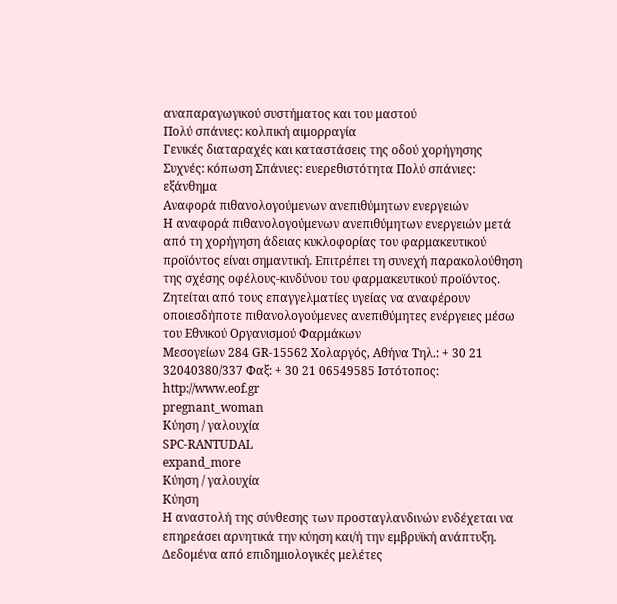αναπαραγωγικού συστήματος και του μαστού
Πολύ σπάνιες: κολπική αιμορραγία
Γενικές διαταραχές και καταστάσεις της οδού χορήγησης
Συχνές: κόπωση Σπάνιες: ευερεθιστότητα Πολύ σπάνιες: εξάνθημα
Αναφορά πιθανολογούμενων ανεπιθύμητων ενεργειών
Η αναφορά πιθανολογούμενων ανεπιθύμητων ενεργειών μετά από τη χορήγηση άδειας κυκλοφορίας του φαρμακευτικού προϊόντος είναι σημαντική. Επιτρέπει τη συνεχή παρακολούθηση της σχέσης οφέλους-κινδύνου του φαρμακευτικού προϊόντος. Ζητείται από τους επαγγελματίες υγείας να αναφέρουν οποιεσδήποτε πιθανολογούμενες ανεπιθύμητες ενέργειες μέσω του Εθνικού Οργανισμού Φαρμάκων
Μεσογείων 284 GR-15562 Χολαργός, Αθήνα Τηλ.: + 30 21 32040380/337 Φαξ: + 30 21 06549585 Ιστότοπος: http://www.eof.gr
pregnant_woman
Κύηση / γαλουχία
SPC-RANTUDAL
expand_more
Κύηση / γαλουχία
Κύηση
Η αναστολή της σύνθεσης των προσταγλανδινών ενδέχεται να επηρεάσει αρνητικά την κύηση και/ή την εμβρυϊκή ανάπτυξη. Δεδομένα από επιδημιολογικές μελέτες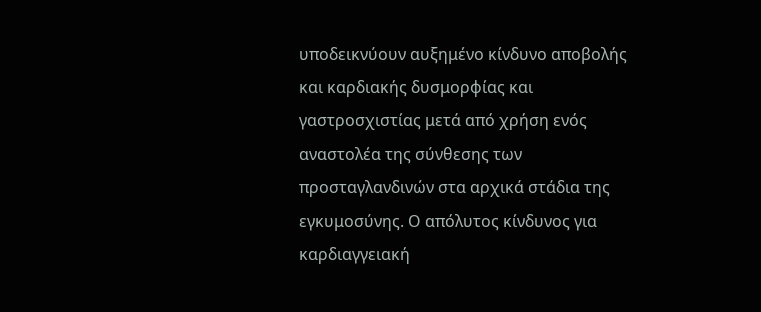υποδεικνύουν αυξημένο κίνδυνο αποβολής και καρδιακής δυσμορφίας και γαστροσχιστίας μετά από χρήση ενός αναστολέα της σύνθεσης των προσταγλανδινών στα αρχικά στάδια της εγκυμοσύνης. Ο απόλυτος κίνδυνος για καρδιαγγειακή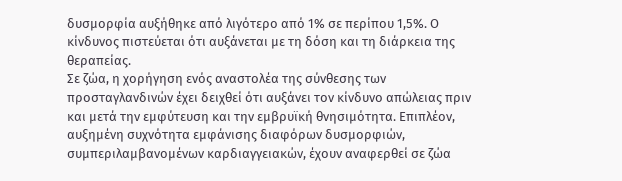δυσμορφία αυξήθηκε από λιγότερο από 1% σε περίπου 1,5%. Ο κίνδυνος πιστεύεται ότι αυξάνεται με τη δόση και τη διάρκεια της θεραπείας.
Σε ζώα, η χορήγηση ενός αναστολέα της σύνθεσης των προσταγλανδινών έχει δειχθεί ότι αυξάνει τον κίνδυνο απώλειας πριν και μετά την εμφύτευση και την εμβρυϊκή θνησιμότητα. Επιπλέον, αυξημένη συχνότητα εμφάνισης διαφόρων δυσμορφιών, συμπεριλαμβανομένων καρδιαγγειακών, έχουν αναφερθεί σε ζώα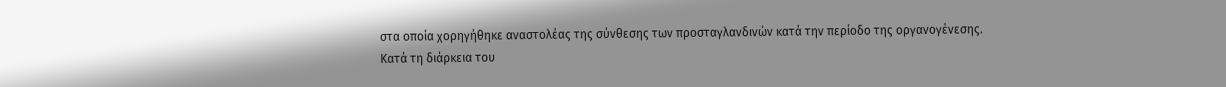στα οποία χορηγήθηκε αναστολέας της σύνθεσης των προσταγλανδινών κατά την περίοδο της οργανογένεσης.
Κατά τη διάρκεια του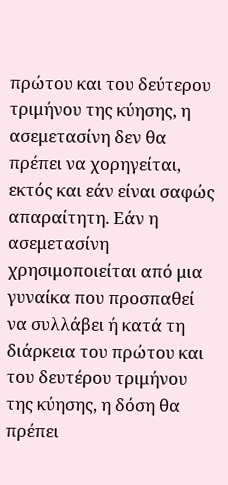πρώτου και του δεύτερου τριμήνου της κύησης, η ασεμετασίνη δεν θα πρέπει να χορηγείται, εκτός και εάν είναι σαφώς απαραίτητη. Εάν η ασεμετασίνη χρησιμοποιείται από μια γυναίκα που προσπαθεί να συλλάβει ή κατά τη διάρκεια του πρώτου και του δευτέρου τριμήνου της κύησης, η δόση θα πρέπει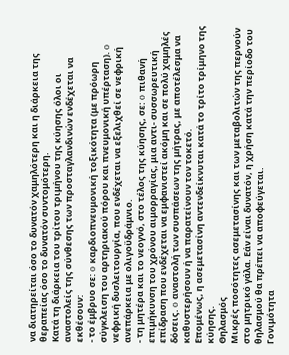να διατηρείται όσο το δυνατόν χαμηλότερη και η διάρκεια της θεραπείας όσο το δυνατόν συντομότερη.
Κατά τη διάρκεια του τρίτου τριμήνου της κύησης όλοι οι αναστολείς της σύνθεσης των προσταγλανδινών ενδέχεται να εκθέσουν:
- το έμβρυο σε: o καρδιοπνευμονική τοξικότητα (με πρόωρη σύγκλειση του αρτηριακού πόρου και πνευμονική υπέρταση). o νεφρική δυσλειτουργία, που ενδέχεται να εξελιχθεί σε νεφρική ανεπάρκεια με ολιγοϋδράμνιο.
- τη μητέρα και το νεογνό, στο τέλος της κύησης, σε: o πιθανή επιμήκυνση του χρόνου αιμορραγίας, μια αντι- συσσωρευτική επίδραση που ενδέχεται να εμφανιστεί ακόμη και σε πολύ χαμηλές δόσεις. o αναστολή των συσπάσεων της μήτρας, με αποτέλεσμα να καθυστερήσουν ή να παρατείνουν τον τοκετό.
Επομένως, η ασεμετασίνη αντενδείκνυται κατά το τρίτο τρίμηνο της κύησης.
Θηλασμός
Μικρές ποσότητες ασεμετασίνης και των μεταβολιτών της περνούν στο μητρικό γάλα. Εάν είναι δυνατόν, η χρήση κατά την περίοδο του θηλασμού θα πρέπει να αποφεύγεται.
Γονιμότητα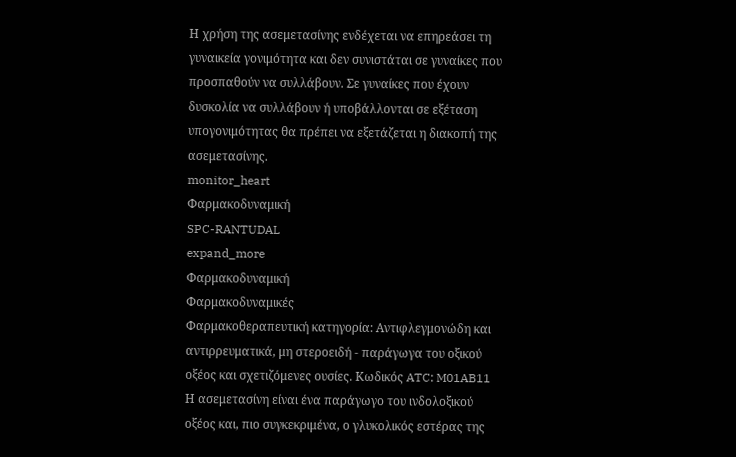Η χρήση της ασεμετασίνης ενδέχεται να επηρεάσει τη γυναικεία γονιμότητα και δεν συνιστάται σε γυναίκες που προσπαθούν να συλλάβουν. Σε γυναίκες που έχουν δυσκολία να συλλάβουν ή υποβάλλονται σε εξέταση υπογονιμότητας θα πρέπει να εξετάζεται η διακοπή της ασεμετασίνης.
monitor_heart
Φαρμακοδυναμική
SPC-RANTUDAL
expand_more
Φαρμακοδυναμική
Φαρμακοδυναμικές
Φαρμακοθεραπευτική κατηγορία: Aντιφλεγμονώδη και αντιρρευματικά, μη στεροειδή - παράγωγα του οξικού οξέος και σχετιζόμενες ουσίες. Κωδικός ATC: M01AB11
Η ασεμετασίνη είναι ένα παράγωγο του ινδολοξικού οξέος και, πιο συγκεκριμένα, ο γλυκολικός εστέρας της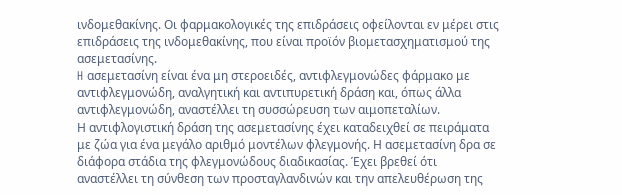ινδομεθακίνης. Οι φαρμακολογικές της επιδράσεις οφείλονται εν μέρει στις επιδράσεις της ινδομεθακίνης, που είναι προϊόν βιομετασχηματισμού της ασεμετασίνης.
H ασεμετασίνη είναι ένα μη στεροειδές, αντιφλεγμονώδες φάρμακο με αντιφλεγμονώδη, αναλγητική και αντιπυρετική δράση και, όπως άλλα αντιφλεγμονώδη, αναστέλλει τη συσσώρευση των αιμοπεταλίων.
Η αντιφλογιστική δράση της ασεμετασίνης έχει καταδειχθεί σε πειράματα με ζώα για ένα μεγάλο αριθμό μοντέλων φλεγμονής. Η ασεμετασίνη δρα σε διάφορα στάδια της φλεγμονώδους διαδικασίας. Έχει βρεθεί ότι αναστέλλει τη σύνθεση των προσταγλανδινών και την απελευθέρωση της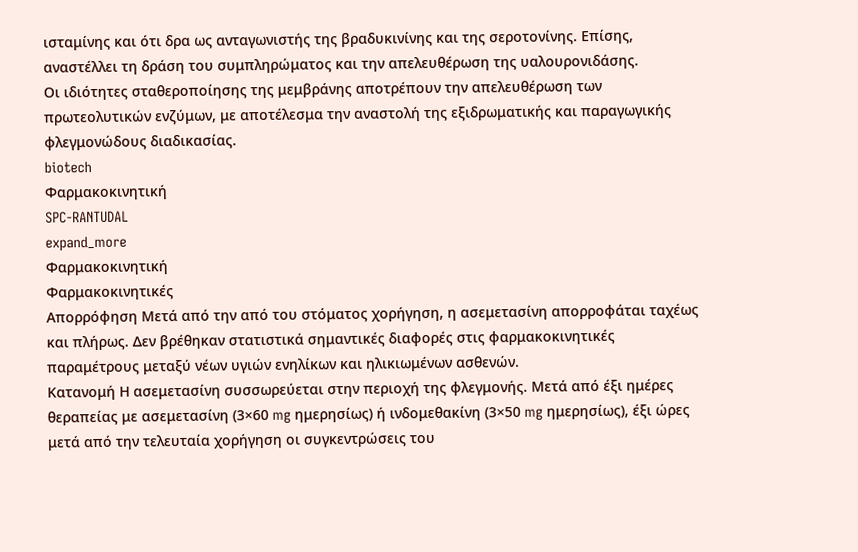ισταμίνης και ότι δρα ως ανταγωνιστής της βραδυκινίνης και της σεροτονίνης. Επίσης, αναστέλλει τη δράση του συμπληρώματος και την απελευθέρωση της υαλουρονιδάσης.
Οι ιδιότητες σταθεροποίησης της μεμβράνης αποτρέπουν την απελευθέρωση των πρωτεολυτικών ενζύμων, με αποτέλεσμα την αναστολή της εξιδρωματικής και παραγωγικής φλεγμονώδους διαδικασίας.
biotech
Φαρμακοκινητική
SPC-RANTUDAL
expand_more
Φαρμακοκινητική
Φαρμακοκινητικές
Απορρόφηση Μετά από την από του στόματος χορήγηση, η ασεμετασίνη απορροφάται ταχέως και πλήρως. Δεν βρέθηκαν στατιστικά σημαντικές διαφορές στις φαρμακοκινητικές παραμέτρους μεταξύ νέων υγιών ενηλίκων και ηλικιωμένων ασθενών.
Κατανομή Η ασεμετασίνη συσσωρεύεται στην περιοχή της φλεγμονής. Μετά από έξι ημέρες θεραπείας με ασεμετασίνη (3×60 mg ημερησίως) ή ινδομεθακίνη (3×50 mg ημερησίως), έξι ώρες μετά από την τελευταία χορήγηση οι συγκεντρώσεις του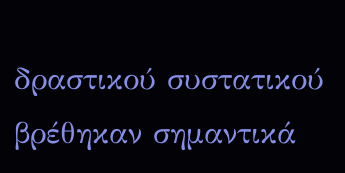δραστικού συστατικού βρέθηκαν σημαντικά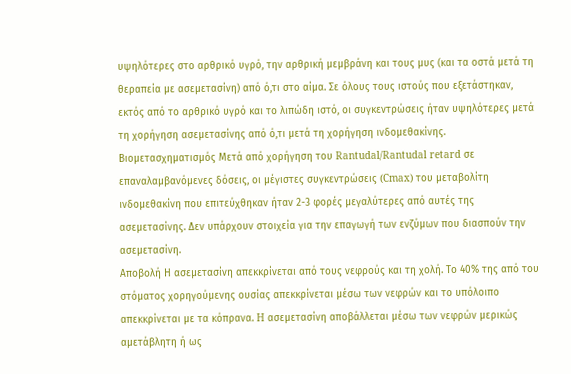υψηλότερες στο αρθρικό υγρό, την αρθρική μεμβράνη και τους μυς (και τα οστά μετά τη θεραπεία με ασεμετασίνη) από ό,τι στο αίμα. Σε όλους τους ιστούς που εξετάστηκαν, εκτός από το αρθρικό υγρό και το λιπώδη ιστό, οι συγκεντρώσεις ήταν υψηλότερες μετά τη χορήγηση ασεμετασίνης από ό,τι μετά τη χορήγηση ινδομεθακίνης.
Βιομετασχηματισμός Μετά από χορήγηση του Rantudal/Rantudal retard σε επαναλαμβανόμενες δόσεις, οι μέγιστες συγκεντρώσεις (Cmax) του μεταβολίτη ινδομεθακίνη που επιτεύχθηκαν ήταν 2-3 φορές μεγαλύτερες από αυτές της ασεμετασίνης. Δεν υπάρχουν στοιχεία για την επαγωγή των ενζύμων που διασπούν την ασεμετασίνη.
Αποβολή Η ασεμετασίνη απεκκρίνεται από τους νεφρούς και τη χολή. Το 40% της από του στόματος χορηγούμενης ουσίας απεκκρίνεται μέσω των νεφρών και το υπόλοιπο απεκκρίνεται με τα κόπρανα. H ασεμετασίνη αποβάλλεται μέσω των νεφρών μερικώς αμετάβλητη ή ως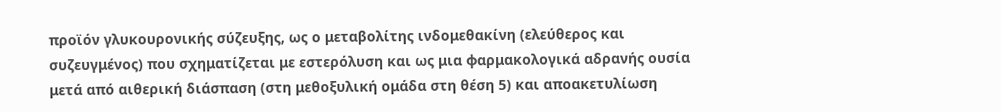προϊόν γλυκουρονικής σύζευξης, ως ο μεταβολίτης ινδομεθακίνη (ελεύθερος και συζευγμένος) που σχηματίζεται με εστερόλυση και ως μια φαρμακολογικά αδρανής ουσία μετά από αιθερική διάσπαση (στη μεθοξυλική ομάδα στη θέση 5) και αποακετυλίωση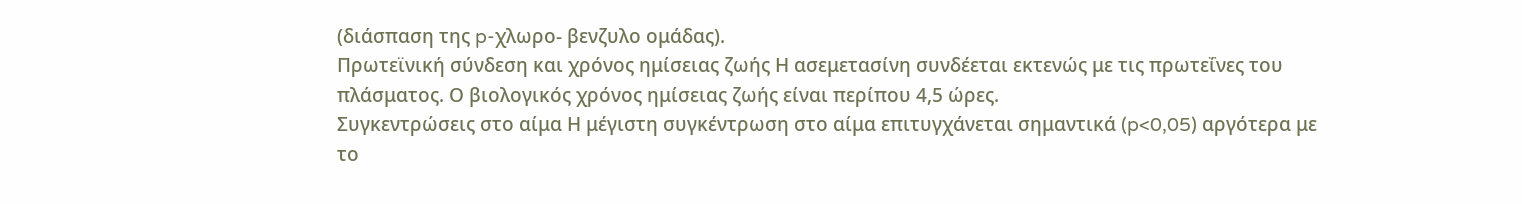(διάσπαση της p-χλωρο- βενζυλο ομάδας).
Πρωτεϊνική σύνδεση και χρόνος ημίσειας ζωής Η ασεμετασίνη συνδέεται εκτενώς με τις πρωτεΐνες του πλάσματος. Ο βιολογικός χρόνος ημίσειας ζωής είναι περίπου 4,5 ώρες.
Συγκεντρώσεις στο αίμα Η μέγιστη συγκέντρωση στο αίμα επιτυγχάνεται σημαντικά (p<0,05) αργότερα με το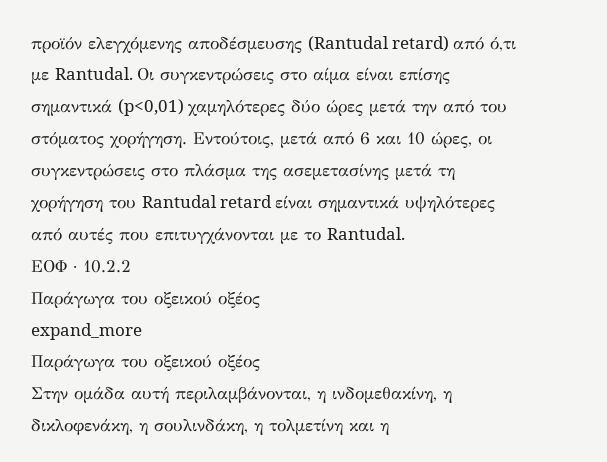προϊόν ελεγχόμενης αποδέσμευσης (Rantudal retard) από ό,τι με Rantudal. Οι συγκεντρώσεις στο αίμα είναι επίσης σημαντικά (p<0,01) χαμηλότερες δύο ώρες μετά την από του στόματος χορήγηση. Εντούτοις, μετά από 6 και 10 ώρες, οι συγκεντρώσεις στο πλάσμα της ασεμετασίνης μετά τη χορήγηση του Rantudal retard είναι σημαντικά υψηλότερες από αυτές που επιτυγχάνονται με το Rantudal.
ΕΟΦ · 10.2.2
Παράγωγα του οξεικού οξέος
expand_more
Παράγωγα του οξεικού οξέος
Στην ομάδα αυτή περιλαμβάνονται, η ινδομεθακίνη, η δικλοφενάκη, η σουλινδάκη, η τολμετίνη και η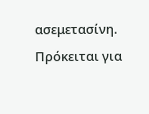ασεμετασίνη. Πρόκειται για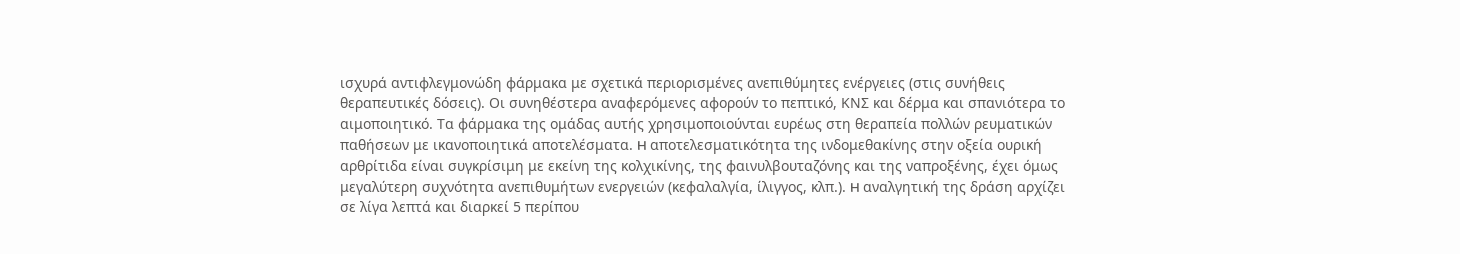ισχυρά αντιφλεγμονώδη φάρμακα με σχετικά περιορισμένες ανεπιθύμητες ενέργειες (στις συνήθεις θεραπευτικές δόσεις). Oι συνηθέστερα αναφερόμενες αφορούν το πεπτικό, KNΣ και δέρμα και σπανιότερα το αιμοποιητικό. Tα φάρμακα της ομάδας αυτής χρησιμοποιούνται ευρέως στη θεραπεία πολλών ρευματικών παθήσεων με ικανοποιητικά αποτελέσματα. H αποτελεσματικότητα της ινδομεθακίνης στην οξεία ουρική αρθρίτιδα είναι συγκρίσιμη με εκείνη της κολχικίνης, της φαινυλβουταζόνης και της ναπροξένης, έχει όμως μεγαλύτερη συχνότητα ανεπιθυμήτων ενεργειών (κεφαλαλγία, ίλιγγος, κλπ.). H αναλγητική της δράση αρχίζει σε λίγα λεπτά και διαρκεί 5 περίπου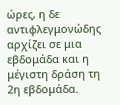ώρες, η δε αντιφλεγμονώδης αρχίζει σε μια εβδομάδα και η μέγιστη δράση τη 2η εβδομάδα.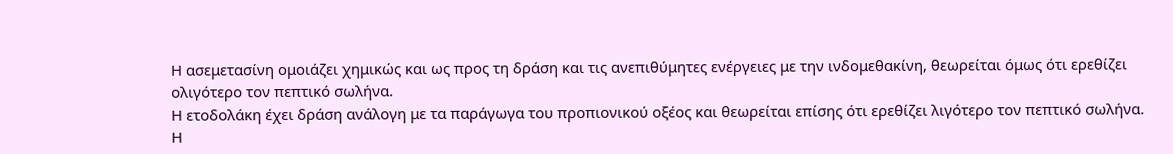H ασεμετασίνη ομοιάζει χημικώς και ως προς τη δράση και τις ανεπιθύμητες ενέργειες με την ινδομεθακίνη, θεωρείται όμως ότι ερεθίζει ολιγότερο τον πεπτικό σωλήνα.
H ετοδολάκη έχει δράση ανάλογη με τα παράγωγα του προπιονικού οξέος και θεωρείται επίσης ότι ερεθίζει λιγότερο τον πεπτικό σωλήνα.
H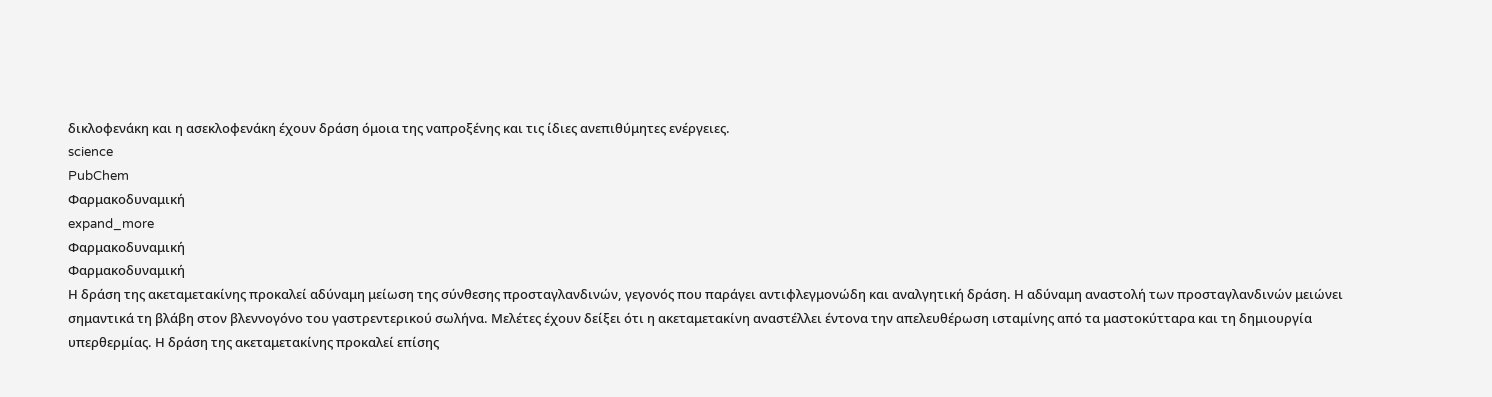δικλοφενάκη και η ασεκλοφενάκη έχουν δράση όμοια της ναπροξένης και τις ίδιες ανεπιθύμητες ενέργειες.
science
PubChem
Φαρμακοδυναμική
expand_more
Φαρμακοδυναμική
Φαρμακοδυναμική
Η δράση της ακεταμετακίνης προκαλεί αδύναμη μείωση της σύνθεσης προσταγλανδινών, γεγονός που παράγει αντιφλεγμονώδη και αναλγητική δράση. Η αδύναμη αναστολή των προσταγλανδινών μειώνει σημαντικά τη βλάβη στον βλεννογόνο του γαστρεντερικού σωλήνα. Μελέτες έχουν δείξει ότι η ακεταμετακίνη αναστέλλει έντονα την απελευθέρωση ισταμίνης από τα μαστοκύτταρα και τη δημιουργία υπερθερμίας. Η δράση της ακεταμετακίνης προκαλεί επίσης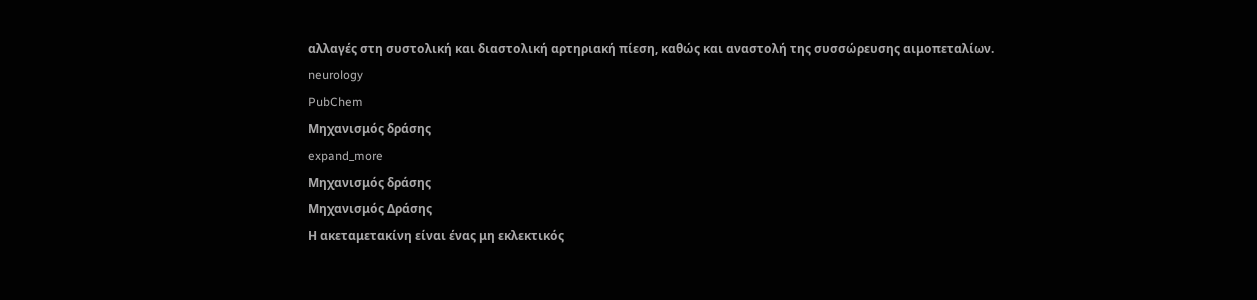αλλαγές στη συστολική και διαστολική αρτηριακή πίεση, καθώς και αναστολή της συσσώρευσης αιμοπεταλίων.
neurology
PubChem
Μηχανισμός δράσης
expand_more
Μηχανισμός δράσης
Μηχανισμός Δράσης
Η ακεταμετακίνη είναι ένας μη εκλεκτικός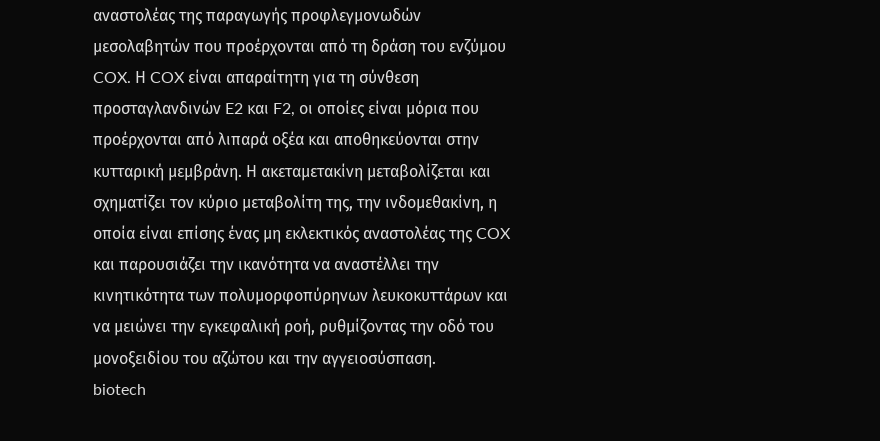αναστολέας της παραγωγής προφλεγμονωδών μεσολαβητών που προέρχονται από τη δράση του ενζύμου COX. Η COX είναι απαραίτητη για τη σύνθεση προσταγλανδινών E2 και F2, οι οποίες είναι μόρια που προέρχονται από λιπαρά οξέα και αποθηκεύονται στην κυτταρική μεμβράνη. Η ακεταμετακίνη μεταβολίζεται και σχηματίζει τον κύριο μεταβολίτη της, την ινδομεθακίνη, η οποία είναι επίσης ένας μη εκλεκτικός αναστολέας της COX και παρουσιάζει την ικανότητα να αναστέλλει την κινητικότητα των πολυμορφοπύρηνων λευκοκυττάρων και να μειώνει την εγκεφαλική ροή, ρυθμίζοντας την οδό του μονοξειδίου του αζώτου και την αγγειοσύσπαση.
biotech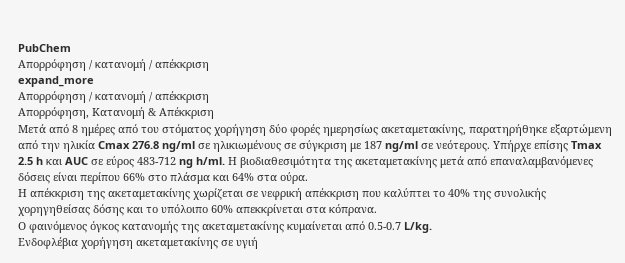PubChem
Απορρόφηση / κατανομή / απέκκριση
expand_more
Απορρόφηση / κατανομή / απέκκριση
Απορρόφηση, Κατανομή & Απέκκριση
Μετά από 8 ημέρες από του στόματος χορήγηση δύο φορές ημερησίως ακεταμετακίνης, παρατηρήθηκε εξαρτώμενη από την ηλικία Cmax 276.8 ng/ml σε ηλικιωμένους σε σύγκριση με 187 ng/ml σε νεότερους. Υπήρχε επίσης Tmax 2.5 h και AUC σε εύρος 483-712 ng h/ml. Η βιοδιαθεσιμότητα της ακεταμετακίνης μετά από επαναλαμβανόμενες δόσεις είναι περίπου 66% στο πλάσμα και 64% στα ούρα.
Η απέκκριση της ακεταμετακίνης χωρίζεται σε νεφρική απέκκριση που καλύπτει το 40% της συνολικής χορηγηθείσας δόσης και το υπόλοιπο 60% απεκκρίνεται στα κόπρανα.
Ο φαινόμενος όγκος κατανομής της ακεταμετακίνης κυμαίνεται από 0.5-0.7 L/kg.
Ενδοφλέβια χορήγηση ακεταμετακίνης σε υγιή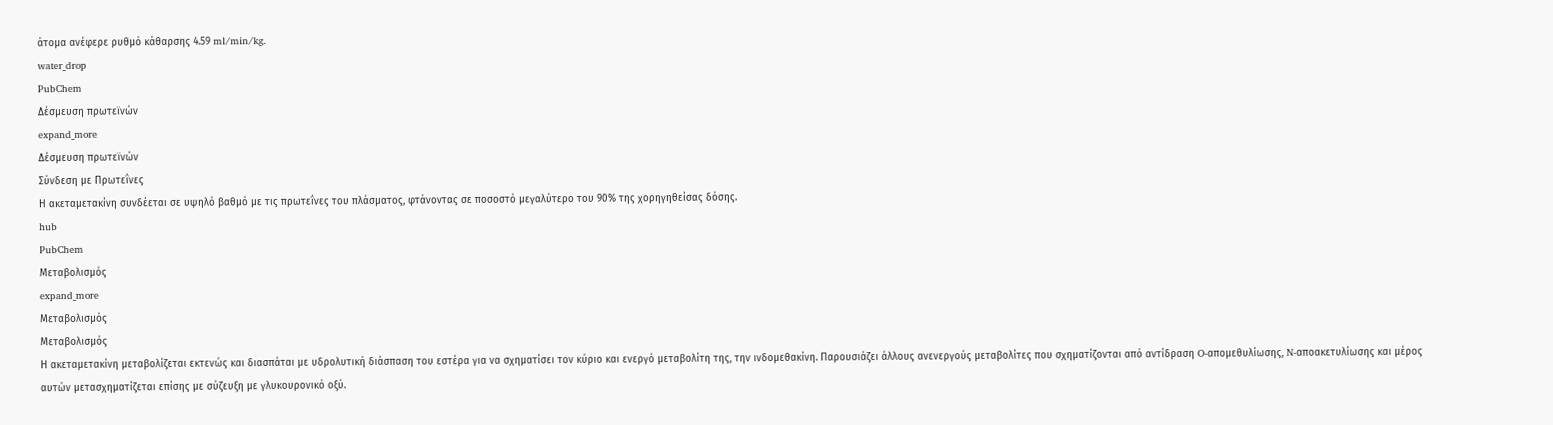άτομα ανέφερε ρυθμό κάθαρσης 4.59 ml/min/kg.
water_drop
PubChem
Δέσμευση πρωτεϊνών
expand_more
Δέσμευση πρωτεϊνών
Σύνδεση με Πρωτεΐνες
Η ακεταμετακίνη συνδέεται σε υψηλό βαθμό με τις πρωτεΐνες του πλάσματος, φτάνοντας σε ποσοστό μεγαλύτερο του 90% της χορηγηθείσας δόσης.
hub
PubChem
Μεταβολισμός
expand_more
Μεταβολισμός
Μεταβολισμός
Η ακεταμετακίνη μεταβολίζεται εκτενώς και διασπάται με υδρολυτική διάσπαση του εστέρα για να σχηματίσει τον κύριο και ενεργό μεταβολίτη της, την ινδομεθακίνη. Παρουσιάζει άλλους ανενεργούς μεταβολίτες που σχηματίζονται από αντίδραση O-απομεθυλίωσης, N-αποακετυλίωσης και μέρος αυτών μετασχηματίζεται επίσης με σύζευξη με γλυκουρονικό οξύ.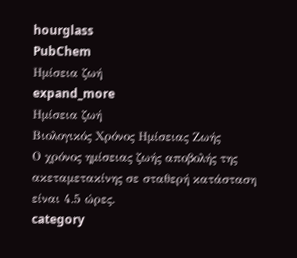hourglass
PubChem
Ημίσεια ζωή
expand_more
Ημίσεια ζωή
Βιολογικός Χρόνος Ημίσειας Ζωής
Ο χρόνος ημίσειας ζωής αποβολής της ακεταμετακίνης σε σταθερή κατάσταση είναι 4.5 ώρες.
category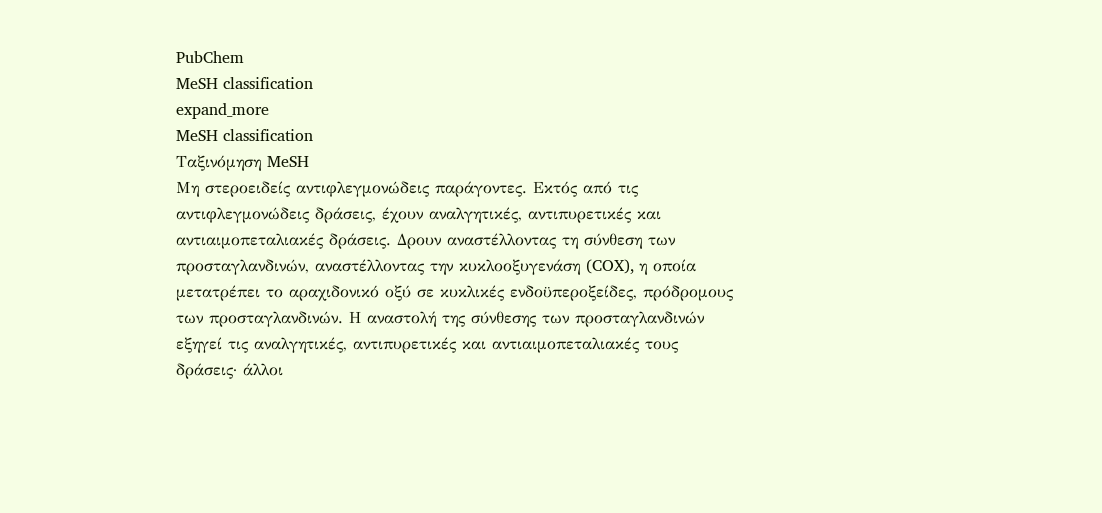PubChem
MeSH classification
expand_more
MeSH classification
Ταξινόμηση MeSH
Μη στεροειδείς αντιφλεγμονώδεις παράγοντες. Εκτός από τις αντιφλεγμονώδεις δράσεις, έχουν αναλγητικές, αντιπυρετικές και αντιαιμοπεταλιακές δράσεις. Δρουν αναστέλλοντας τη σύνθεση των προσταγλανδινών, αναστέλλοντας την κυκλοοξυγενάση (COX), η οποία μετατρέπει το αραχιδονικό οξύ σε κυκλικές ενδοϋπεροξείδες, πρόδρομους των προσταγλανδινών. Η αναστολή της σύνθεσης των προσταγλανδινών εξηγεί τις αναλγητικές, αντιπυρετικές και αντιαιμοπεταλιακές τους δράσεις· άλλοι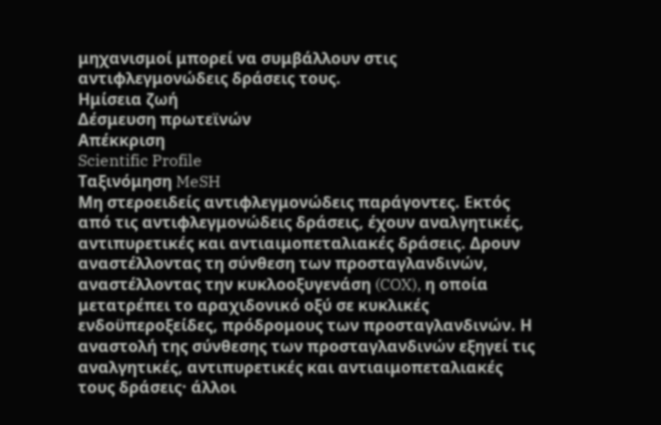μηχανισμοί μπορεί να συμβάλλουν στις αντιφλεγμονώδεις δράσεις τους.
Ημίσεια ζωή
Δέσμευση πρωτεϊνών
Απέκκριση
Scientific Profile
Ταξινόμηση MeSH
Μη στεροειδείς αντιφλεγμονώδεις παράγοντες. Εκτός από τις αντιφλεγμονώδεις δράσεις, έχουν αναλγητικές, αντιπυρετικές και αντιαιμοπεταλιακές δράσεις. Δρουν αναστέλλοντας τη σύνθεση των προσταγλανδινών, αναστέλλοντας την κυκλοοξυγενάση (COX), η οποία μετατρέπει το αραχιδονικό οξύ σε κυκλικές ενδοϋπεροξείδες, πρόδρομους των προσταγλανδινών. Η αναστολή της σύνθεσης των προσταγλανδινών εξηγεί τις αναλγητικές, αντιπυρετικές και αντιαιμοπεταλιακές τους δράσεις· άλλοι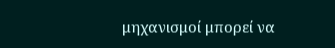μηχανισμοί μπορεί να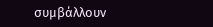συμβάλλουν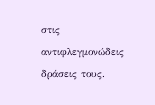στις αντιφλεγμονώδεις δράσεις τους.